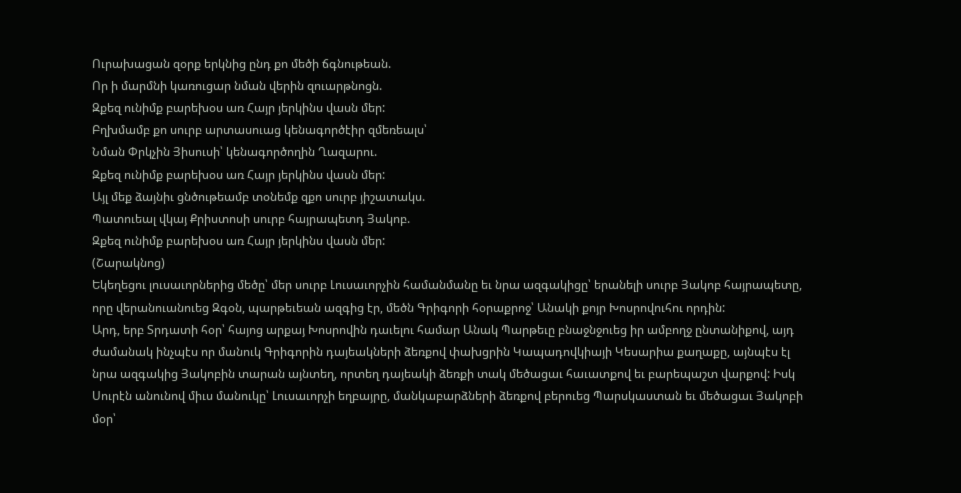Ուրախացան զօրք երկնից ընդ քո մեծի ճգնութեան.
Որ ի մարմնի կառուցար նման վերին զուարթնոցն.
Զքեզ ունիմք բարեխօս առ Հայր յերկինս վասն մեր:
Բղխմամբ քո սուրբ արտասուաց կենագործէիր զմեռեալս՝
Նման Փրկչին Յիսուսի՝ կենագործողին Ղազարու.
Զքեզ ունիմք բարեխօս առ Հայր յերկինս վասն մեր:
Այլ մեք ձայնիւ ցնծութեամբ տօնեմք զքո սուրբ յիշատակս.
Պատուեալ վկայ Քրիստոսի սուրբ հայրապետդ Յակոբ.
Զքեզ ունիմք բարեխօս առ Հայր յերկինս վասն մեր:
(Շարակնոց)
Եկեղեցու լուսաւորներից մեծը՝ մեր սուրբ Լուսաւորչին համանմանը եւ նրա ազգակիցը՝ երանելի սուրբ Յակոբ հայրապետը, որը վերանուանուեց Զգօն, պարթեւեան ազգից էր, մեծն Գրիգորի հօրաքրոջ՝ Անակի քոյր Խոսրովուհու որդին:
Արդ, երբ Տրդատի հօր՝ հայոց արքայ Խոսրովին դաւելու համար Անակ Պարթեւը բնաջնջուեց իր ամբողջ ընտանիքով, այդ ժամանակ ինչպէս որ մանուկ Գրիգորին դայեակների ձեռքով փախցրին Կապադովկիայի Կեսարիա քաղաքը, այնպէս էլ նրա ազգակից Յակոբին տարան այնտեղ, որտեղ դայեակի ձեռքի տակ մեծացաւ հաւատքով եւ բարեպաշտ վարքով: Իսկ Սուրէն անունով միւս մանուկը՝ Լուսաւորչի եղբայրը, մանկաբարձների ձեռքով բերուեց Պարսկաստան եւ մեծացաւ Յակոբի մօր՝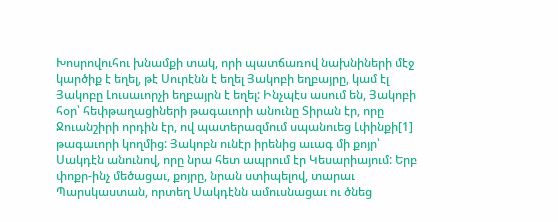Խոսրովուհու խնամքի տակ, որի պատճառով նախնիների մէջ կարծիք է եղել, թէ Սուրէնն է եղել Յակոբի եղբայրը, կամ էլ Յակոբը Լուսաւորչի եղբայրն է եղել: Ինչպէս ասում են, Յակոբի հօր՝ հեփթաղացիների թագաւորի անունը Տիրան էր, որը Ջուանշիրի որդին էր, ով պատերազմում սպանուեց Լփինքի[1] թագաւորի կողմից: Յակոբն ունէր իրենից աւագ մի քոյր՝ Սակդէն անունով, որը նրա հետ ապրում էր Կեսարիայում: Երբ փոքր-ինչ մեծացաւ, քոյրը, նրան ստիպելով, տարաւ Պարսկաստան, որտեղ Սակդէնն ամուսնացաւ ու ծնեց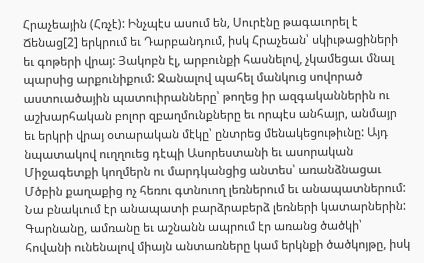Հրաչեային (Հռչէ): Ինչպէս ասում են, Սուրէնը թագաւորել է Ճենաց[2] երկրում եւ Դարբանդում, իսկ Հրաչեան՝ սկիւթացիների եւ գոթերի վրայ: Յակոբն էլ, արբունքի հասնելով, չկամեցաւ մնալ պարսից արքունիքում: Ջանալով պահել մանկուց սովորած աստուածային պատուիրանները՝ թողեց իր ազգականներին ու աշխարհական բոլոր զբաղմունքները եւ որպէս անհայր, անմայր եւ երկրի վրայ օտարական մէկը՝ ընտրեց մենակեցութիւնը: Այդ նպատակով ուղղուեց դէպի Ասորեստանի եւ ասորական Միջագետքի կողմերն ու մարդկանցից անտես՝ առանձնացաւ Մծբին քաղաքից ոչ հեռու գտնուող լեռներում եւ անապատներում:
Նա բնակւում էր անապատի բարձրաբերձ լեռների կատարներին: Գարնանը, ամռանը եւ աշնանն ապրում էր առանց ծածկի՝ հովանի ունենալով միայն անտառները կամ երկնքի ծածկոյթը, իսկ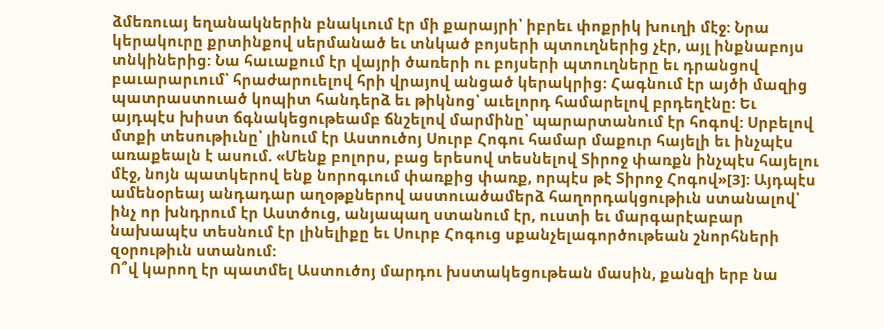ձմեռուայ եղանակներին բնակւում էր մի քարայրի՝ իբրեւ փոքրիկ խուղի մէջ: Նրա կերակուրը քրտինքով սերմանած եւ տնկած բոյսերի պտուղներից չէր, այլ ինքնաբոյս տնկիներից: Նա հաւաքում էր վայրի ծառերի ու բոյսերի պտուղները եւ դրանցով բաւարարւում՝ հրաժարուելով հրի վրայով անցած կերակրից: Հագնում էր այծի մազից պատրաստուած կոպիտ հանդերձ եւ թիկնոց՝ աւելորդ համարելով բրդեղէնը: Եւ այդպէս խիստ ճգնակեցութեամբ ճնշելով մարմինը՝ պարարտանում էր հոգով: Սրբելով մտքի տեսութիւնը՝ լինում էր Աստուծոյ Սուրբ Հոգու համար մաքուր հայելի եւ ինչպէս առաքեալն է ասում. «Մենք բոլորս, բաց երեսով տեսնելով Տիրոջ փառքն ինչպէս հայելու մէջ, նոյն պատկերով ենք նորոգւում փառքից փառք, որպէս թէ Տիրոջ Հոգով»[3]: Այդպէս ամենօրեայ անդադար աղօթքներով աստուածամերձ հաղորդակցութիւն ստանալով՝ ինչ որ խնդրում էր Աստծուց, անյապաղ ստանում էր, ուստի եւ մարգարէաբար նախապէս տեսնում էր լինելիքը եւ Սուրբ Հոգուց սքանչելագործութեան շնորհների զօրութիւն ստանում:
Ո՞վ կարող էր պատմել Աստուծոյ մարդու խստակեցութեան մասին, քանզի երբ նա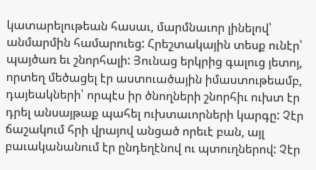կատարելութեան հասաւ, մարմնաւոր լինելով՝ անմարմին համարուեց: Հրեշտակային տեսք ունէր՝ պայծառ եւ շնորհալի: Յունաց երկրից գալուց յետոյ, որտեղ մեծացել էր աստուածային իմաստութեամբ, դայեակների՝ որպէս իր ծնողների շնորհիւ ուխտ էր դրել անսայթաք պահել ուխտաւորների կարգը: Չէր ճաշակում հրի վրայով անցած որեւէ բան, այլ բաւականանում էր ընդեղէնով ու պտուղներով: Չէր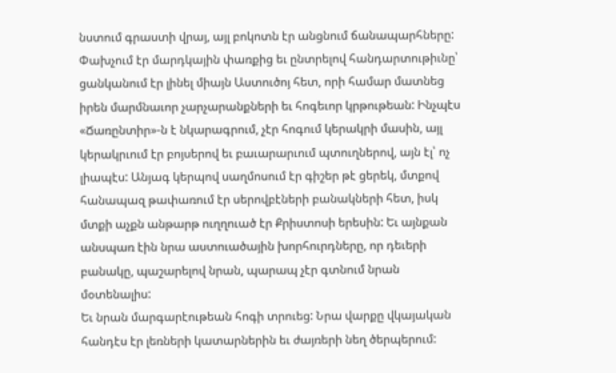նստում գրաստի վրայ, այլ բոկոտն էր անցնում ճանապարհները: Փախչում էր մարդկային փառքից եւ ընտրելով հանդարտութիւնը՝ ցանկանում էր լինել միայն Աստուծոյ հետ, որի համար մատնեց իրեն մարմնաւոր չարչարանքների եւ հոգեւոր կրթութեան: Ինչպէս «Ճառընտիր»-ն է նկարագրում, չէր հոգում կերակրի մասին, այլ կերակրւում էր բոյսերով եւ բաւարարւում պտուղներով, այն էլ՝ ոչ լիապէս: Անյագ կերպով սաղմոսում էր գիշեր թէ ցերեկ, մտքով հանապազ թափառում էր սերովբէների բանակների հետ, իսկ մտքի աչքն անթարթ ուղղուած էր Քրիստոսի երեսին: Եւ այնքան անսպառ էին նրա աստուածային խորհուրդները, որ դեւերի բանակը, պաշարելով նրան, պարապ չէր գտնում նրան մօտենալիս:
Եւ նրան մարգարէութեան հոգի տրուեց: Նրա վարքը վկայական հանդէս էր լեռների կատարներին եւ ժայռերի նեղ ծերպերում: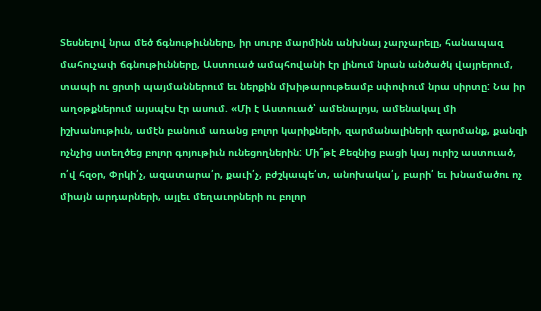Տեսնելով նրա մեծ ճգնութիւնները, իր սուրբ մարմինն անխնայ չարչարելը, հանապազ մահուչափ ճգնութիւնները, Աստուած ամպհովանի էր լինում նրան անծածկ վայրերում, տապի ու ցրտի պայմաններում եւ ներքին մխիթարութեամբ սփոփում նրա սիրտը: Նա իր աղօթքներում այսպէս էր ասում. «Մի է Աստուած՝ ամենալոյս, ամենակալ մի իշխանութիւն, ամէն բանում առանց բոլոր կարիքների, զարմանալիների զարմանք, քանզի ոչնչից ստեղծեց բոլոր գոյութիւն ունեցողներին: Մի՞թէ Քեզնից բացի կայ ուրիշ աստուած, ո՛վ հզօր, Փրկի՛չ, ազատարա՛ր, քաւի՛չ, բժշկապե՛տ, անոխակա՛լ, բարի՛ եւ խնամածու ոչ միայն արդարների, այլեւ մեղաւորների ու բոլոր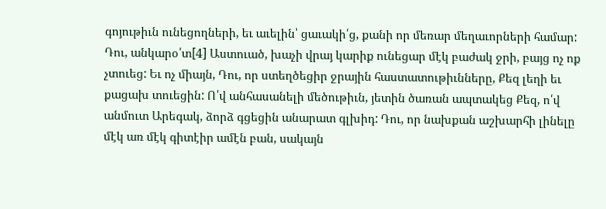գոյութիւն ունեցողների, եւ աւելին՝ ցաւակի՛ց, քանի որ մեռար մեղաւորների համար: Դու, անկարօ՛տ[4] Աստուած, խաչի վրայ կարիք ունեցար մէկ բաժակ ջրի, բայց ոչ ոք չտուեց: Եւ ոչ միայն, Դու, որ ստեղծեցիր ջրային հաստատութիւնները, Քեզ լեղի եւ քացախ տուեցին: Ո՛վ անհասանելի մեծութիւն, յետին ծառան ապտակեց Քեզ, ո՛վ անմուտ Արեգակ, ձորձ գցեցին անարատ գլխիդ: Դու, որ նախքան աշխարհի լինելը մէկ առ մէկ գիտէիր ամէն բան, սակայն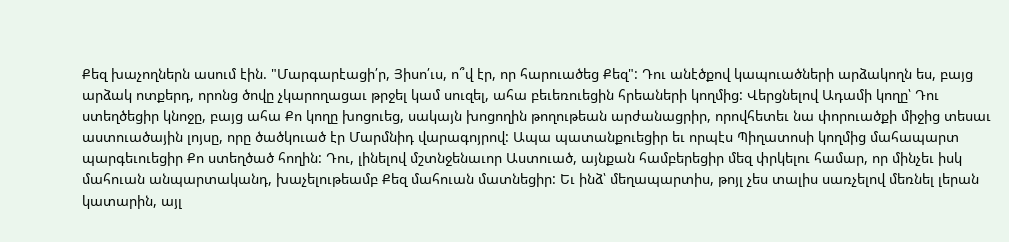Քեզ խաչողներն ասում էին. "Մարգարէացի՛ր, Յիսո՛ւս, ո՞վ էր, որ հարուածեց Քեզ": Դու անէծքով կապուածների արձակողն ես, բայց արձակ ոտքերդ, որոնց ծովը չկարողացաւ թրջել կամ սուզել, ահա բեւեռուեցին հրեաների կողմից: Վերցնելով Ադամի կողը՝ Դու ստեղծեցիր կնոջը, բայց ահա Քո կողը խոցուեց, սակայն խոցողին թողութեան արժանացրիր, որովհետեւ նա փորուածքի միջից տեսաւ աստուածային լոյսը, որը ծածկուած էր Մարմնիդ վարագոյրով: Ապա պատանքուեցիր եւ որպէս Պիղատոսի կողմից մահապարտ պարգեւուեցիր Քո ստեղծած հողին: Դու, լինելով մշտնջենաւոր Աստուած, այնքան համբերեցիր մեզ փրկելու համար, որ մինչեւ իսկ մահուան անպարտականդ, խաչելութեամբ Քեզ մահուան մատնեցիր: Եւ ինձ՝ մեղապարտիս, թոյլ չես տալիս սառչելով մեռնել լերան կատարին, այլ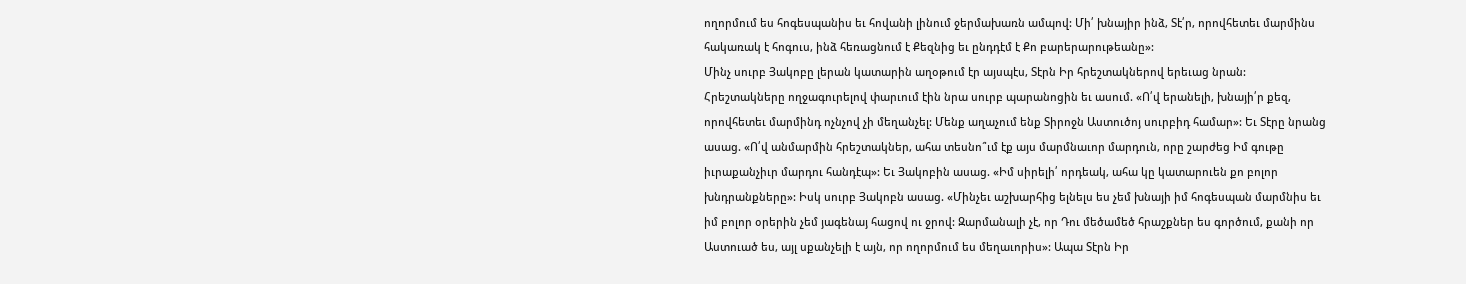ողորմում ես հոգեսպանիս եւ հովանի լինում ջերմախառն ամպով: Մի՛ խնայիր ինձ, Տէ՛ր, որովհետեւ մարմինս հակառակ է հոգուս, ինձ հեռացնում է Քեզնից եւ ընդդէմ է Քո բարերարութեանը»:
Մինչ սուրբ Յակոբը լերան կատարին աղօթում էր այսպէս, Տէրն Իր հրեշտակներով երեւաց նրան: Հրեշտակները ողջագուրելով փարւում էին նրա սուրբ պարանոցին եւ ասում. «Ո՛վ երանելի, խնայի՛ր քեզ, որովհետեւ մարմինդ ոչնչով չի մեղանչել: Մենք աղաչում ենք Տիրոջն Աստուծոյ սուրբիդ համար»: Եւ Տէրը նրանց ասաց. «Ո՛վ անմարմին հրեշտակներ, ահա տեսնո՞ւմ էք այս մարմնաւոր մարդուն, որը շարժեց Իմ գութը իւրաքանչիւր մարդու հանդէպ»: Եւ Յակոբին ասաց. «Իմ սիրելի՛ որդեակ, ահա կը կատարուեն քո բոլոր խնդրանքները»: Իսկ սուրբ Յակոբն ասաց. «Մինչեւ աշխարհից ելնելս ես չեմ խնայի իմ հոգեսպան մարմնիս եւ իմ բոլոր օրերին չեմ յագենայ հացով ու ջրով: Զարմանալի չէ, որ Դու մեծամեծ հրաշքներ ես գործում, քանի որ Աստուած ես, այլ սքանչելի է այն, որ ողորմում ես մեղաւորիս»: Ապա Տէրն Իր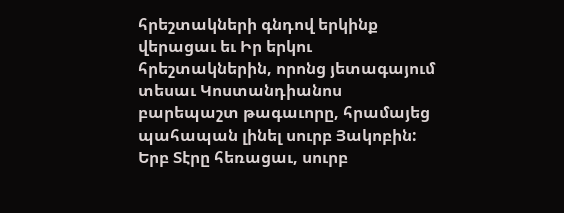հրեշտակների գնդով երկինք վերացաւ եւ Իր երկու հրեշտակներին, որոնց յետագայում տեսաւ Կոստանդիանոս բարեպաշտ թագաւորը, հրամայեց պահապան լինել սուրբ Յակոբին:
Երբ Տէրը հեռացաւ, սուրբ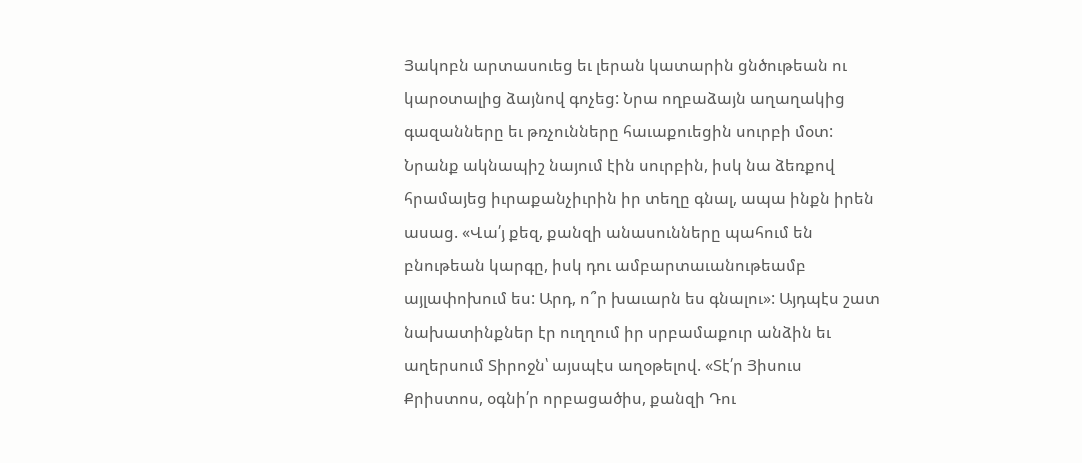Յակոբն արտասուեց եւ լերան կատարին ցնծութեան ու կարօտալից ձայնով գոչեց: Նրա ողբաձայն աղաղակից գազանները եւ թռչունները հաւաքուեցին սուրբի մօտ: Նրանք ակնապիշ նայում էին սուրբին, իսկ նա ձեռքով հրամայեց իւրաքանչիւրին իր տեղը գնալ, ապա ինքն իրեն ասաց. «Վա՛յ քեզ, քանզի անասունները պահում են բնութեան կարգը, իսկ դու ամբարտաւանութեամբ այլափոխում ես: Արդ, ո՞ր խաւարն ես գնալու»: Այդպէս շատ նախատինքներ էր ուղղում իր սրբամաքուր անձին եւ աղերսում Տիրոջն՝ այսպէս աղօթելով. «Տէ՛ր Յիսուս Քրիստոս, օգնի՛ր որբացածիս, քանզի Դու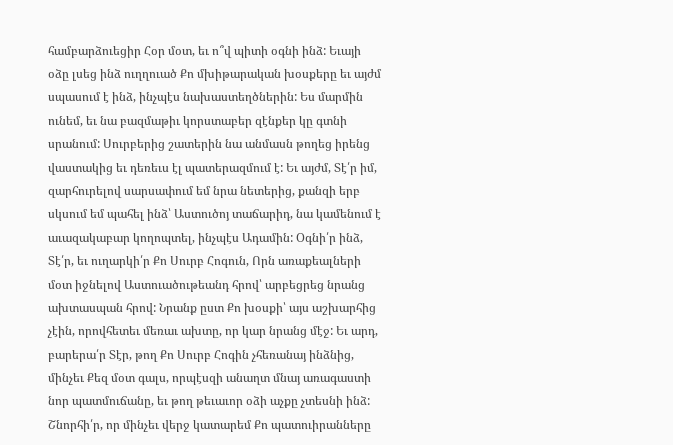համբարձուեցիր Հօր մօտ, եւ ո՞վ պիտի օգնի ինձ: Եւայի օձը լսեց ինձ ուղղուած Քո մխիթարական խօսքերը եւ այժմ սպասում է ինձ, ինչպէս նախաստեղծներին: Ես մարմին ունեմ, եւ նա բազմաթիւ կորստաբեր զէնքեր կը գտնի սրանում: Սուրբերից շատերին նա անմասն թողեց իրենց վաստակից եւ դեռեւս էլ պատերազմում է: Եւ այժմ, Տէ՛ր իմ, զարհուրելով սարսափում եմ նրա նետերից, քանզի երբ սկսում եմ պահել ինձ՝ Աստուծոյ տաճարիդ, նա կամենում է աւազակաբար կողոպտել, ինչպէս Ադամին: Օգնի՛ր ինձ, Տէ՛ր, եւ ուղարկի՛ր Քո Սուրբ Հոգուն, Որն առաքեալների մօտ իջնելով Աստուածութեանդ հրով՝ արբեցրեց նրանց ախտասպան հրով: Նրանք ըստ Քո խօսքի՝ այս աշխարհից չէին, որովհետեւ մեռաւ ախտը, որ կար նրանց մէջ: Եւ արդ, բարերա՛ր Տէր, թող Քո Սուրբ Հոգին չհեռանայ ինձնից, մինչեւ Քեզ մօտ գալս, որպէսզի անաղտ մնայ առագաստի նոր պատմուճանը, եւ թող թեւաւոր օձի աչքը չտեսնի ինձ: Շնորհի՛ր, որ մինչեւ վերջ կատարեմ Քո պատուիրանները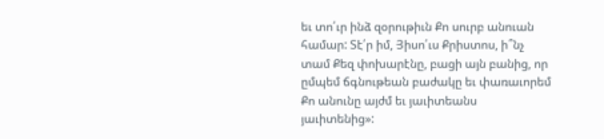եւ տո՛ւր ինձ զօրութիւն Քո սուրբ անուան համար: Տէ՛ր իմ, Յիսո՛ւս Քրիստոս, ի՞նչ տամ Քեզ փոխարէնը, բացի այն բանից, որ ըմպեմ ճգնութեան բաժակը եւ փառաւորեմ Քո անունը այժմ եւ յաւիտեանս յաւիտենից»: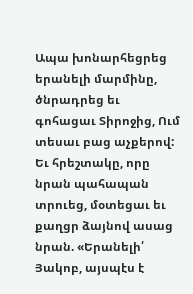Ապա խոնարհեցրեց երանելի մարմինը, ծնրադրեց եւ գոհացաւ Տիրոջից, Ում տեսաւ բաց աչքերով: Եւ հրեշտակը, որը նրան պահապան տրուեց, մօտեցաւ եւ քաղցր ձայնով ասաց նրան. «Երանելի՛ Յակոբ, այսպէս է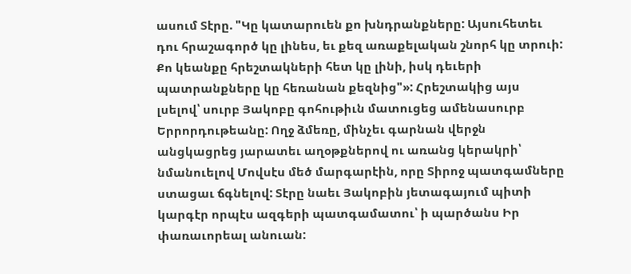ասում Տէրը. "Կը կատարուեն քո խնդրանքները: Այսուհետեւ դու հրաշագործ կը լինես, եւ քեզ առաքելական շնորհ կը տրուի: Քո կեանքը հրեշտակների հետ կը լինի, իսկ դեւերի պատրանքները կը հեռանան քեզնից"»: Հրեշտակից այս լսելով՝ սուրբ Յակոբը գոհութիւն մատուցեց ամենասուրբ Երրորդութեանը: Ողջ ձմեռը, մինչեւ գարնան վերջն անցկացրեց յարատեւ աղօթքներով ու առանց կերակրի՝ նմանուելով Մովսէս մեծ մարգարէին, որը Տիրոջ պատգամները ստացաւ ճգնելով: Տէրը նաեւ Յակոբին յետագայում պիտի կարգէր որպէս ազգերի պատգամատու՝ ի պարծանս Իր փառաւորեալ անուան: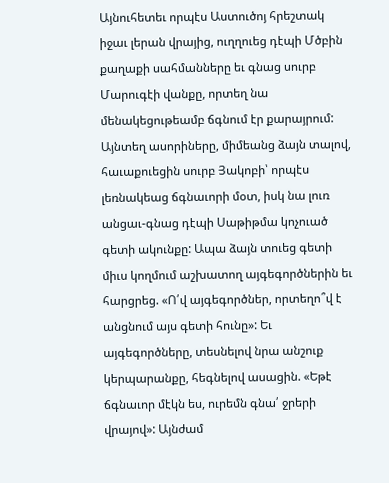Այնուհետեւ որպէս Աստուծոյ հրեշտակ իջաւ լերան վրայից, ուղղուեց դէպի Մծբին քաղաքի սահմանները եւ գնաց սուրբ Մարուգէի վանքը, որտեղ նա մենակեցութեամբ ճգնում էր քարայրում: Այնտեղ ասորիները, միմեանց ձայն տալով, հաւաքուեցին սուրբ Յակոբի՝ որպէս լեռնակեաց ճգնաւորի մօտ, իսկ նա լուռ անցաւ-գնաց դէպի Սաթիթմա կոչուած գետի ակունքը: Ապա ձայն տուեց գետի միւս կողմում աշխատող այգեգործներին եւ հարցրեց. «Ո՛վ այգեգործներ, որտեղո՞վ է անցնում այս գետի հունը»: Եւ այգեգործները, տեսնելով նրա անշուք կերպարանքը, հեգնելով ասացին. «Եթէ ճգնաւոր մէկն ես, ուրեմն գնա՛ ջրերի վրայով»: Այնժամ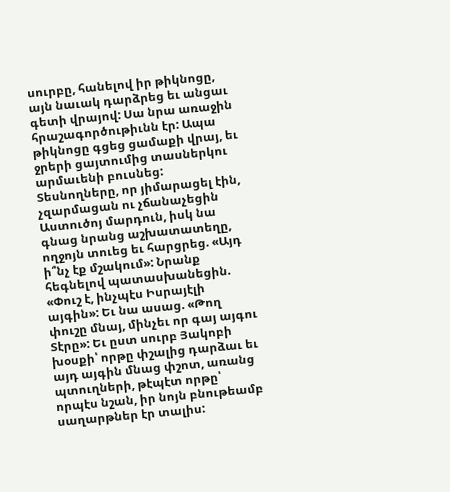սուրբը, հանելով իր թիկնոցը, այն նաւակ դարձրեց եւ անցաւ գետի վրայով: Սա նրա առաջին հրաշագործութիւնն էր: Ապա թիկնոցը գցեց ցամաքի վրայ, եւ ջրերի ցայտումից տասներկու արմաւենի բուսնեց: Տեսնողները, որ յիմարացել էին, չզարմացան ու չճանաչեցին Աստուծոյ մարդուն, իսկ նա գնաց նրանց աշխատատեղը, ողջոյն տուեց եւ հարցրեց. «Այդ ի՞նչ էք մշակում»: Նրանք հեգնելով պատասխանեցին. «Փուշ է, ինչպէս Իսրայէլի այգին»: Եւ նա ասաց. «Թող փուշը մնայ, մինչեւ որ գայ այգու Տէրը»: Եւ ըստ սուրբ Յակոբի խօսքի՝ որթը փշալից դարձաւ եւ այդ այգին մնաց փշոտ, առանց պտուղների, թէպէտ որթը՝ որպէս նշան, իր նոյն բնութեամբ սաղարթներ էր տալիս: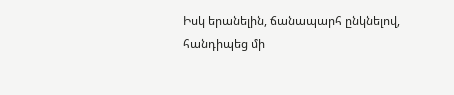Իսկ երանելին, ճանապարհ ընկնելով, հանդիպեց մի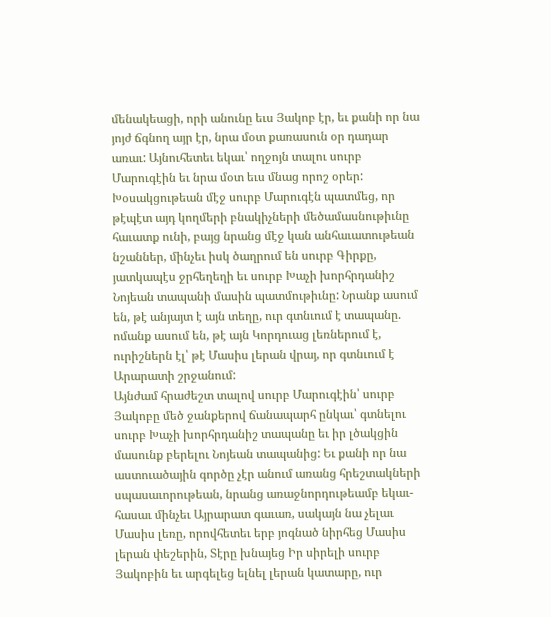մենակեացի, որի անունը եւս Յակոբ էր, եւ քանի որ նա յոյժ ճգնող այր էր, նրա մօտ քառասուն օր դադար առաւ: Այնուհետեւ եկաւ՝ ողջոյն տալու սուրբ Մարուգէին եւ նրա մօտ եւս մնաց որոշ օրեր: Խօսակցութեան մէջ սուրբ Մարուգէն պատմեց, որ թէպէտ այդ կողմերի բնակիչների մեծամասնութիւնը հաւատք ունի, բայց նրանց մէջ կան անհաւատութեան նշաններ, մինչեւ իսկ ծաղրում են սուրբ Գիրքը, յատկապէս ջրհեղեղի եւ սուրբ Խաչի խորհրդանիշ Նոյեան տապանի մասին պատմութիւնը: Նրանք ասում են, թէ անյայտ է այն տեղը, ուր գտնւում է տապանը. ոմանք ասում են, թէ այն Կորդուաց լեռներում է, ուրիշներն էլ՝ թէ Մասիս լերան վրայ, որ գտնւում է Արարատի շրջանում:
Այնժամ հրաժեշտ տալով սուրբ Մարուգէին՝ սուրբ Յակոբը մեծ ջանքերով ճանապարհ ընկաւ՝ գտնելու սուրբ Խաչի խորհրդանիշ տապանը եւ իր լծակցին մասունք բերելու Նոյեան տապանից: Եւ քանի որ նա աստուածային գործը չէր անում առանց հրեշտակների սպասաւորութեան, նրանց առաջնորդութեամբ եկաւ-հասաւ մինչեւ Այրարատ գաւառ, սակայն նա չելաւ Մասիս լեռը, որովհետեւ երբ յոգնած նիրհեց Մասիս լերան փեշերին, Տէրը խնայեց Իր սիրելի սուրբ Յակոբին եւ արգելեց ելնել լերան կատարը, ուր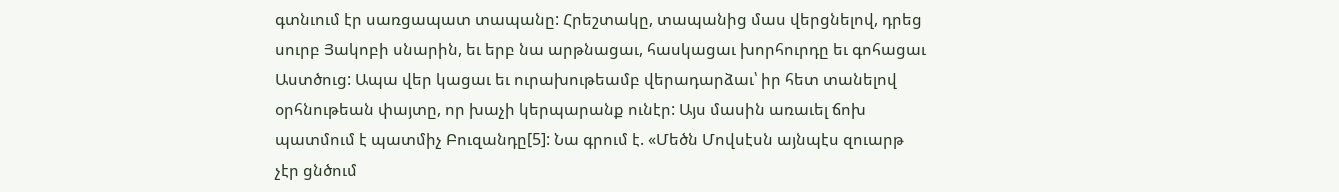գտնւում էր սառցապատ տապանը: Հրեշտակը, տապանից մաս վերցնելով, դրեց սուրբ Յակոբի սնարին, եւ երբ նա արթնացաւ, հասկացաւ խորհուրդը եւ գոհացաւ Աստծուց: Ապա վեր կացաւ եւ ուրախութեամբ վերադարձաւ՝ իր հետ տանելով օրհնութեան փայտը, որ խաչի կերպարանք ունէր: Այս մասին առաւել ճոխ պատմում է պատմիչ Բուզանդը[5]: Նա գրում է. «Մեծն Մովսէսն այնպէս զուարթ չէր ցնծում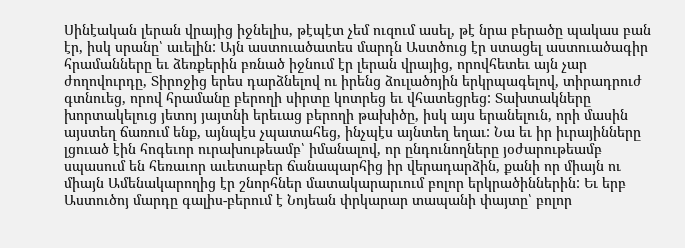Սինէական լերան վրայից իջնելիս, թէպէտ չեմ ուզում ասել, թէ նրա բերածը պակաս բան էր, իսկ սրանը՝ աւելին: Այն աստուածատես մարդն Աստծուց էր ստացել աստուածագիր հրամանները եւ ձեռքերին բռնած իջնում էր լերան վրայից, որովհետեւ այն չար ժողովուրդը, Տիրոջից երես դարձնելով ու իրենց ձուլածոյին երկրպագելով, տիրադրուժ գտնուեց, որով հրամանը բերողի սիրտը կոտրեց եւ վհատեցրեց: Տախտակները խորտակելուց յետոյ յայտնի երեւաց բերողի թախիծը, իսկ այս երանելուն, որի մասին այստեղ ճառում ենք, այնպէս չպատահեց, ինչպէս այնտեղ եղաւ: Նա եւ իր իւրայինները լցուած էին հոգեւոր ուրախութեամբ՝ իմանալով, որ ընդունողները յօժարութեամբ սպասում են հեռաւոր աւետաբեր ճանապարհից իր վերադարձին, քանի որ միայն ու միայն Ամենակարողից էր շնորհներ մատակարարւում բոլոր երկրածիններին: Եւ երբ Աստուծոյ մարդը գալիս-բերում է Նոյեան փրկարար տապանի փայտը՝ բոլոր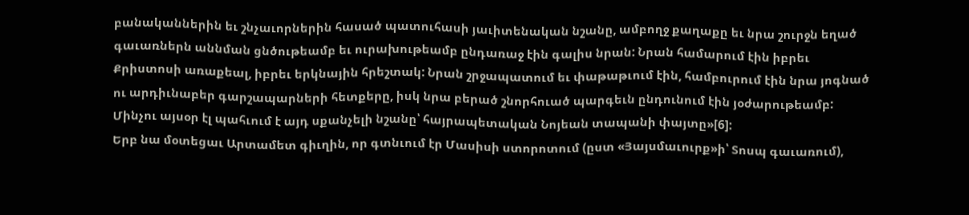բանականներին եւ շնչաւորներին հասած պատուհասի յաւիտենական նշանը, ամբողջ քաղաքը եւ նրա շուրջն եղած գաւառներն աննման ցնծութեամբ եւ ուրախութեամբ ընդառաջ էին գալիս նրան: Նրան համարում էին իբրեւ Քրիստոսի առաքեալ, իբրեւ երկնային հրեշտակ: Նրան շրջապատում եւ փաթաթւում էին, համբուրում էին նրա յոգնած ու արդիւնաբեր գարշապարների հետքերը, իսկ նրա բերած շնորհուած պարգեւն ընդունում էին յօժարութեամբ: Մինչու այսօր էլ պահւում է այդ սքանչելի նշանը՝ հայրապետական Նոյեան տապանի փայտը»[6]:
Երբ նա մօտեցաւ Արտամետ գիւղին, որ գտնւում էր Մասիսի ստորոտում (ըստ «Յայսմաւուրք»ի՝ Տոսպ գաւառում),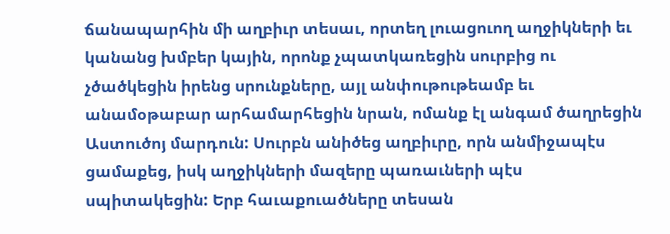ճանապարհին մի աղբիւր տեսաւ, որտեղ լուացուող աղջիկների եւ կանանց խմբեր կային, որոնք չպատկառեցին սուրբից ու չծածկեցին իրենց սրունքները, այլ անփութութեամբ եւ անամօթաբար արհամարհեցին նրան, ոմանք էլ անգամ ծաղրեցին Աստուծոյ մարդուն: Սուրբն անիծեց աղբիւրը, որն անմիջապէս ցամաքեց, իսկ աղջիկների մազերը պառաւների պէս սպիտակեցին: Երբ հաւաքուածները տեսան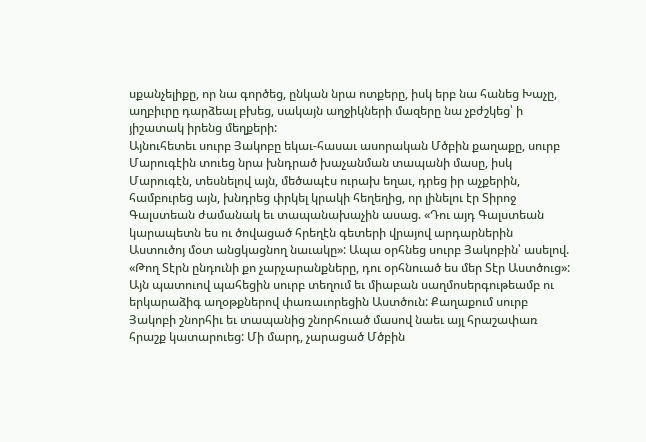սքանչելիքը, որ նա գործեց, ընկան նրա ոտքերը, իսկ երբ նա հանեց Խաչը, աղբիւրը դարձեալ բխեց, սակայն աղջիկների մազերը նա չբժշկեց՝ ի յիշատակ իրենց մեղքերի:
Այնուհետեւ սուրբ Յակոբը եկաւ-հասաւ ասորական Մծբին քաղաքը, սուրբ Մարուգէին տուեց նրա խնդրած խաչանման տապանի մասը, իսկ Մարուգէն, տեսնելով այն, մեծապէս ուրախ եղաւ, դրեց իր աչքերին, համբուրեց այն, խնդրեց փրկել կրակի հեղեղից, որ լինելու էր Տիրոջ Գալստեան ժամանակ եւ տապանախաչին ասաց. «Դու այդ Գալստեան կարապետն ես ու ծովացած հրեղէն գետերի վրայով արդարներին Աստուծոյ մօտ անցկացնող նաւակը»: Ապա օրհնեց սուրբ Յակոբին՝ ասելով. «Թող Տէրն ընդունի քո չարչարանքները, դու օրհնուած ես մեր Տէր Աստծուց»: Այն պատուով պահեցին սուրբ տեղում եւ միաբան սաղմոսերգութեամբ ու երկարաձիգ աղօթքներով փառաւորեցին Աստծուն: Քաղաքում սուրբ Յակոբի շնորհիւ եւ տապանից շնորհուած մասով նաեւ այլ հրաշափառ հրաշք կատարուեց: Մի մարդ, չարացած Մծբին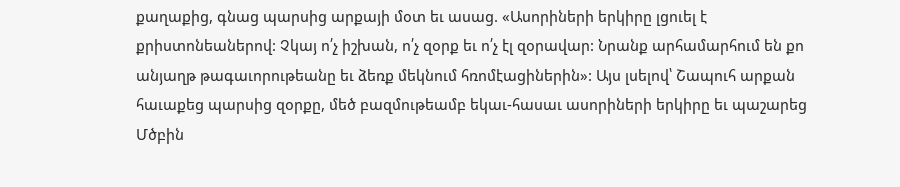քաղաքից, գնաց պարսից արքայի մօտ եւ ասաց. «Ասորիների երկիրը լցուել է քրիստոնեաներով: Չկայ ո՛չ իշխան, ո՛չ զօրք եւ ո՛չ էլ զօրավար: Նրանք արհամարհում են քո անյաղթ թագաւորութեանը եւ ձեռք մեկնում հռոմէացիներին»: Այս լսելով՝ Շապուհ արքան հաւաքեց պարսից զօրքը, մեծ բազմութեամբ եկաւ-հասաւ ասորիների երկիրը եւ պաշարեց Մծբին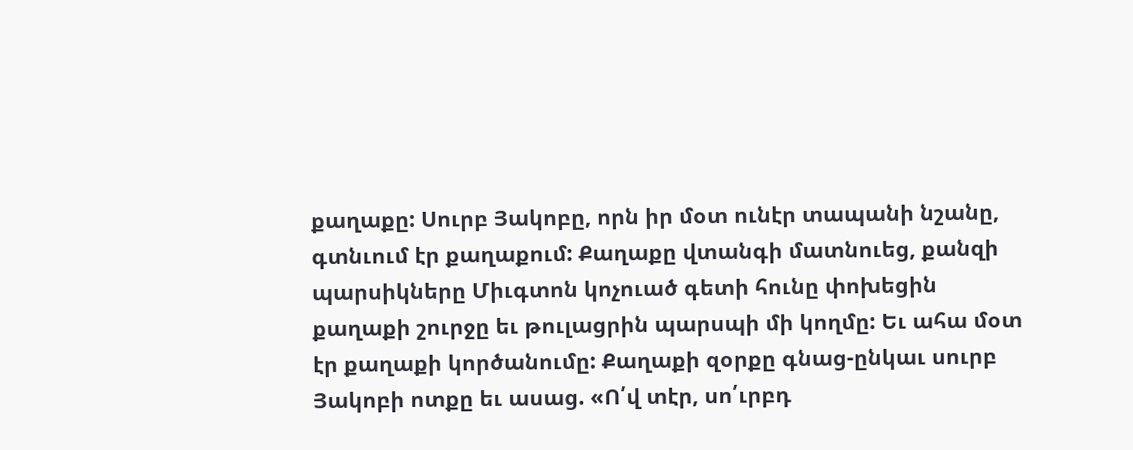քաղաքը: Սուրբ Յակոբը, որն իր մօտ ունէր տապանի նշանը, գտնւում էր քաղաքում: Քաղաքը վտանգի մատնուեց, քանզի պարսիկները Միւգտոն կոչուած գետի հունը փոխեցին քաղաքի շուրջը եւ թուլացրին պարսպի մի կողմը: Եւ ահա մօտ էր քաղաքի կործանումը: Քաղաքի զօրքը գնաց-ընկաւ սուրբ Յակոբի ոտքը եւ ասաց. «Ո՛վ տէր, սո՛ւրբդ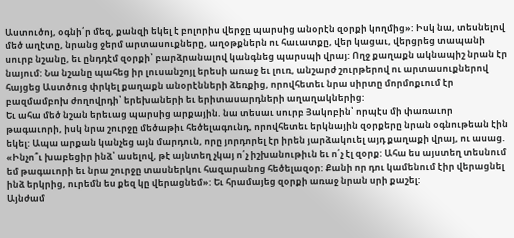Աստուծոյ, օգնի՛ր մեզ, քանզի եկել է բոլորիս վերջը պարսից անօրէն զօրքի կողմից»: Իսկ նա, տեսնելով մեծ աղէտը, նրանց ջերմ արտասուքները, աղօթքներն ու հաւատքը, վեր կացաւ, վերցրեց տապանի սուրբ նշանը, եւ ընդդէմ զօրքի՝ բարձրանալով կանգնեց պարսպի վրայ: Ողջ քաղաքն ակնապիշ նրան էր նայում: Նա նշանը պահեց իր լուսանշոյլ երեսի առաջ եւ լուռ, անշարժ շուրթերով ու արտասուքներով հայցեց Աստծուց փրկել քաղաքն անօրէնների ձեռքից, որովհետեւ նրա սիրտը մորմոքւում էր բազմամբոխ ժողովրդի՝ երեխաների եւ երիտասարդների աղաղակներից:
Եւ ահա մեծ նշան երեւաց պարսից արքային. նա տեսաւ սուրբ Յակոբին՝ որպէս մի փառաւոր թագաւորի, իսկ նրա շուրջը մեծաթիւ հեծելագունդ, որովհետեւ երկնային զօրքերը նրան օգնութեան էին եկել: Ապա արքան կանչեց այն մարդուն, որը յորդորել էր իրեն յարձակուել այդ քաղաքի վրայ, ու ասաց. «Ինչո՞ւ խաբեցիր ինձ՝ ասելով, թէ այնտեղ չկայ ո՛չ իշխանութիւն եւ ո՛չ էլ զօրք: Ահա ես այստեղ տեսնում եմ թագաւորի եւ նրա շուրջը տասներկու հազարանոց հեծելազօր: Քանի որ դու կամենում էիր վերացնել ինձ երկրից, ուրեմն ես քեզ կը վերացնեմ»: Եւ հրամայեց զօրքի առաջ նրան սրի քաշել:
Այնժամ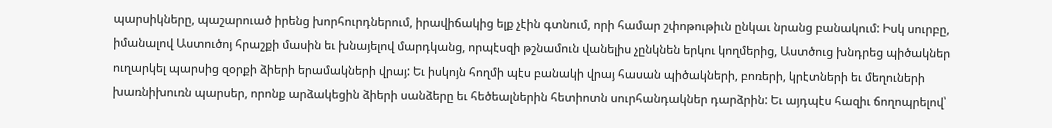պարսիկները, պաշարուած իրենց խորհուրդներում, իրավիճակից ելք չէին գտնում, որի համար շփոթութիւն ընկաւ նրանց բանակում: Իսկ սուրբը, իմանալով Աստուծոյ հրաշքի մասին եւ խնայելով մարդկանց, որպէսզի թշնամուն վանելիս չընկնեն երկու կողմերից, Աստծուց խնդրեց պիծակներ ուղարկել պարսից զօրքի ձիերի երամակների վրայ: Եւ իսկոյն հողմի պէս բանակի վրայ հասան պիծակների, բոռերի, կրէտների եւ մեղուների խառնիխուռն պարսեր, որոնք արձակեցին ձիերի սանձերը եւ հեծեալներին հետիոտն սուրհանդակներ դարձրին: Եւ այդպէս հազիւ ճողոպրելով՝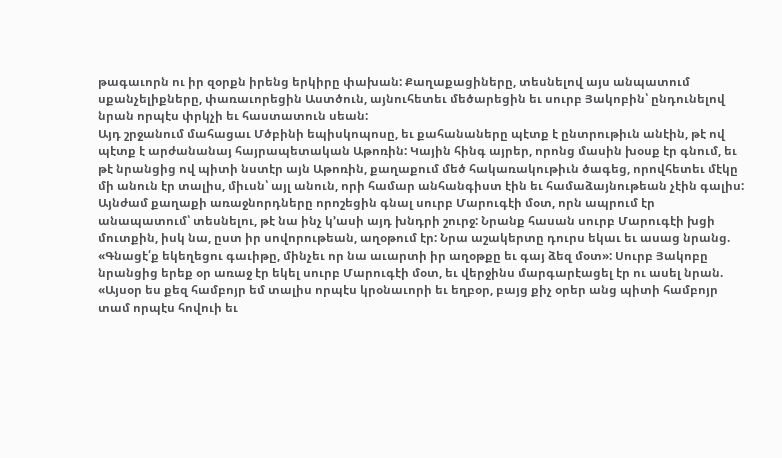թագաւորն ու իր զօրքն իրենց երկիրը փախան: Քաղաքացիները, տեսնելով այս անպատում սքանչելիքները, փառաւորեցին Աստծուն, այնուհետեւ մեծարեցին եւ սուրբ Յակոբին՝ ընդունելով նրան որպէս փրկչի եւ հաստատուն սեան:
Այդ շրջանում մահացաւ Մծբինի եպիսկոպոսը, եւ քահանաները պէտք է ընտրութիւն անէին, թէ ով պէտք է արժանանայ հայրապետական Աթոռին: Կային հինգ այրեր, որոնց մասին խօսք էր գնում, եւ թէ նրանցից ով պիտի նստէր այն Աթոռին, քաղաքում մեծ հակառակութիւն ծագեց, որովհետեւ մէկը մի անուն էր տալիս, միւսն՝ այլ անուն, որի համար անհանգիստ էին եւ համաձայնութեան չէին գալիս: Այնժամ քաղաքի առաջնորդները որոշեցին գնալ սուրբ Մարուգէի մօտ, որն ապրում էր անապատում՝ տեսնելու, թէ նա ինչ կ՚ասի այդ խնդրի շուրջ: Նրանք հասան սուրբ Մարուգէի խցի մուտքին, իսկ նա, ըստ իր սովորութեան, աղօթում էր: Նրա աշակերտը դուրս եկաւ եւ ասաց նրանց. «Գնացէ՛ք եկեղեցու գաւիթը, մինչեւ որ նա աւարտի իր աղօթքը եւ գայ ձեզ մօտ»: Սուրբ Յակոբը նրանցից երեք օր առաջ էր եկել սուրբ Մարուգէի մօտ, եւ վերջինս մարգարէացել էր ու ասել նրան. «Այսօր ես քեզ համբոյր եմ տալիս որպէս կրօնաւորի եւ եղբօր, բայց քիչ օրեր անց պիտի համբոյր տամ որպէս հովուի եւ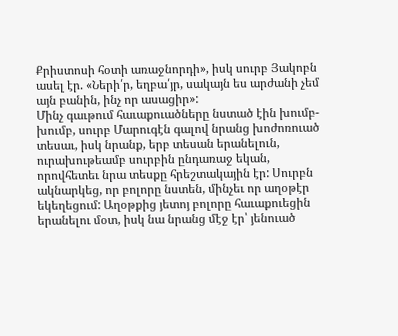Քրիստոսի հօտի առաջնորդի», իսկ սուրբ Յակոբն ասել էր. «Ների՛ր, եղբա՛յր, սակայն ես արժանի չեմ այն բանին, ինչ որ ասացիր»:
Մինչ գաւթում հաւաքուածները նստած էին խումբ-խումբ, սուրբ Մարուգէն գալով նրանց խոժոռուած տեսաւ, իսկ նրանք, երբ տեսան երանելուն, ուրախութեամբ սուրբին ընդառաջ եկան, որովհետեւ նրա տեսքը հրեշտակային էր: Սուրբն ակնարկեց, որ բոլորը նստեն, մինչեւ որ աղօթէր եկեղեցում: Աղօթքից յետոյ բոլորը հաւաքուեցին երանելու մօտ, իսկ նա նրանց մէջ էր՝ յենուած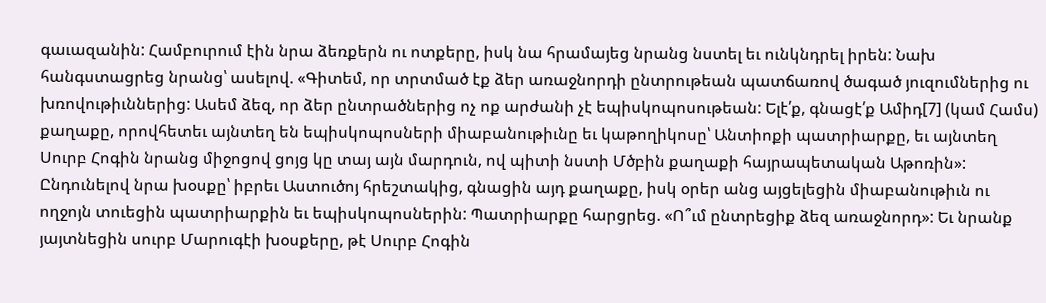գաւազանին: Համբուրում էին նրա ձեռքերն ու ոտքերը, իսկ նա հրամայեց նրանց նստել եւ ունկնդրել իրեն: Նախ հանգստացրեց նրանց՝ ասելով. «Գիտեմ, որ տրտմած էք ձեր առաջնորդի ընտրութեան պատճառով ծագած յուզումներից ու խռովութիւններից: Ասեմ ձեզ, որ ձեր ընտրածներից ոչ ոք արժանի չէ եպիսկոպոսութեան: Ելէ՛ք, գնացէ՛ք Ամիդ[7] (կամ Համս) քաղաքը, որովհետեւ այնտեղ են եպիսկոպոսների միաբանութիւնը եւ կաթողիկոսը՝ Անտիոքի պատրիարքը, եւ այնտեղ Սուրբ Հոգին նրանց միջոցով ցոյց կը տայ այն մարդուն, ով պիտի նստի Մծբին քաղաքի հայրապետական Աթոռին»:
Ընդունելով նրա խօսքը՝ իբրեւ Աստուծոյ հրեշտակից, գնացին այդ քաղաքը, իսկ օրեր անց այցելեցին միաբանութիւն ու ողջոյն տուեցին պատրիարքին եւ եպիսկոպոսներին: Պատրիարքը հարցրեց. «Ո՞ւմ ընտրեցիք ձեզ առաջնորդ»: Եւ նրանք յայտնեցին սուրբ Մարուգէի խօսքերը, թէ Սուրբ Հոգին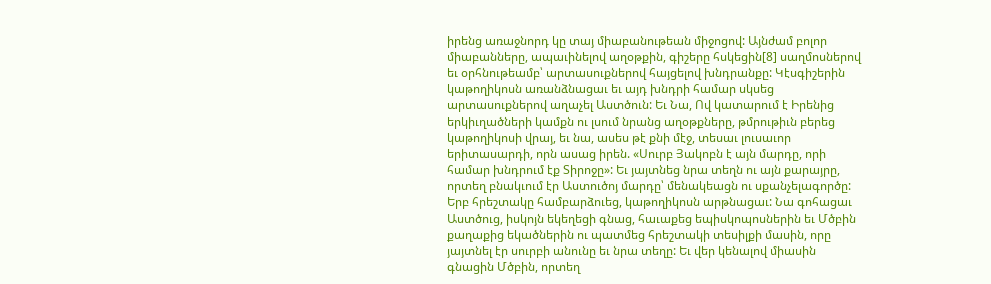իրենց առաջնորդ կը տայ միաբանութեան միջոցով: Այնժամ բոլոր միաբանները, ապաւինելով աղօթքին, գիշերը հսկեցին[8] սաղմոսներով եւ օրհնութեամբ՝ արտասուքներով հայցելով խնդրանքը: Կէսգիշերին կաթողիկոսն առանձնացաւ եւ այդ խնդրի համար սկսեց արտասուքներով աղաչել Աստծուն: Եւ Նա, Ով կատարում է Իրենից երկիւղածների կամքն ու լսում նրանց աղօթքները, թմրութիւն բերեց կաթողիկոսի վրայ, եւ նա, ասես թէ քնի մէջ, տեսաւ լուսաւոր երիտասարդի, որն ասաց իրեն. «Սուրբ Յակոբն է այն մարդը, որի համար խնդրում էք Տիրոջը»: Եւ յայտնեց նրա տեղն ու այն քարայրը, որտեղ բնակւում էր Աստուծոյ մարդը՝ մենակեացն ու սքանչելագործը:
Երբ հրեշտակը համբարձուեց, կաթողիկոսն արթնացաւ: Նա գոհացաւ Աստծուց, իսկոյն եկեղեցի գնաց, հաւաքեց եպիսկոպոսներին եւ Մծբին քաղաքից եկածներին ու պատմեց հրեշտակի տեսիլքի մասին, որը յայտնել էր սուրբի անունը եւ նրա տեղը: Եւ վեր կենալով միասին գնացին Մծբին, որտեղ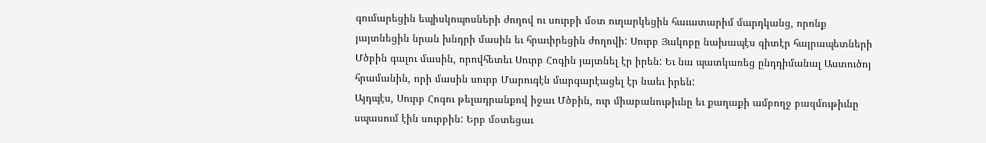գումարեցին եպիսկոպոսների ժողով ու սուրբի մօտ ուղարկեցին հաւատարիմ մարդկանց, որոնք յայտնեցին նրան խնդրի մասին եւ հրաւիրեցին ժողովի: Սուրբ Յակոբը նախապէս գիտէր հայրապետների Մծբին գալու մասին, որովհետեւ Սուրբ Հոգին յայտնել էր իրեն: Եւ նա պատկառեց ընդդիմանալ Աստուծոյ հրամանին, որի մասին սուրբ Մարուգէն մարգարէացել էր նաեւ իրեն:
Այդպէս, Սուրբ Հոգու թելադրանքով իջաւ Մծբին, ուր միաբանութիւնը եւ քաղաքի ամբողջ բազմութիւնը սպասում էին սուրբին: Երբ մօտեցաւ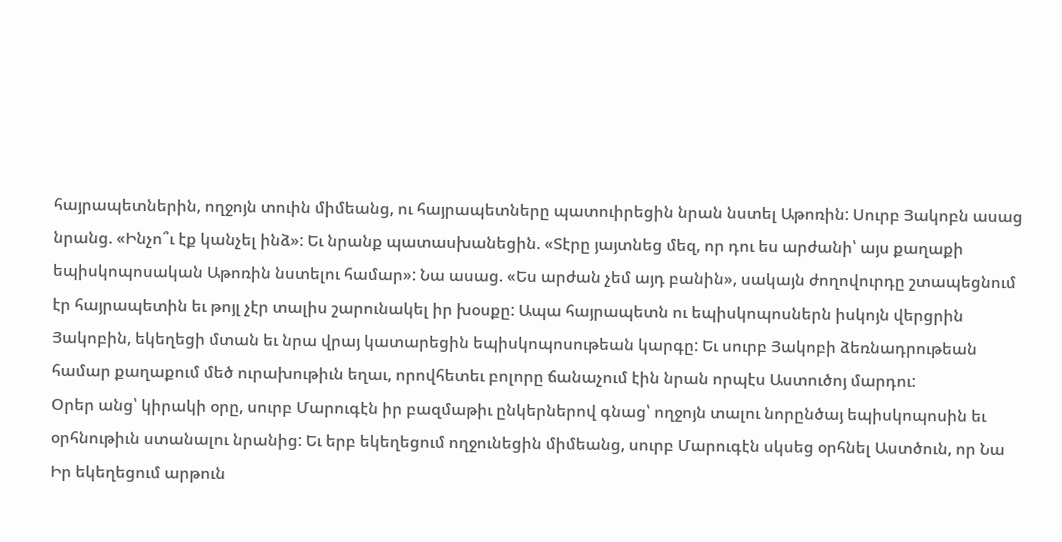հայրապետներին, ողջոյն տուին միմեանց, ու հայրապետները պատուիրեցին նրան նստել Աթոռին: Սուրբ Յակոբն ասաց նրանց. «Ինչո՞ւ էք կանչել ինձ»: Եւ նրանք պատասխանեցին. «Տէրը յայտնեց մեզ, որ դու ես արժանի՝ այս քաղաքի եպիսկոպոսական Աթոռին նստելու համար»: Նա ասաց. «Ես արժան չեմ այդ բանին», սակայն ժողովուրդը շտապեցնում էր հայրապետին եւ թոյլ չէր տալիս շարունակել իր խօսքը: Ապա հայրապետն ու եպիսկոպոսներն իսկոյն վերցրին Յակոբին, եկեղեցի մտան եւ նրա վրայ կատարեցին եպիսկոպոսութեան կարգը: Եւ սուրբ Յակոբի ձեռնադրութեան համար քաղաքում մեծ ուրախութիւն եղաւ, որովհետեւ բոլորը ճանաչում էին նրան որպէս Աստուծոյ մարդու:
Օրեր անց՝ կիրակի օրը, սուրբ Մարուգէն իր բազմաթիւ ընկերներով գնաց՝ ողջոյն տալու նորընծայ եպիսկոպոսին եւ օրհնութիւն ստանալու նրանից: Եւ երբ եկեղեցում ողջունեցին միմեանց, սուրբ Մարուգէն սկսեց օրհնել Աստծուն, որ Նա Իր եկեղեցում արթուն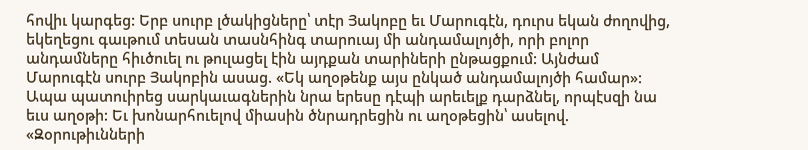հովիւ կարգեց: Երբ սուրբ լծակիցները՝ տէր Յակոբը եւ Մարուգէն, դուրս եկան ժողովից, եկեղեցու գաւթում տեսան տասնհինգ տարուայ մի անդամալոյծի, որի բոլոր անդամները հիւծուել ու թուլացել էին այդքան տարիների ընթացքում: Այնժամ Մարուգէն սուրբ Յակոբին ասաց. «Եկ աղօթենք այս ընկած անդամալոյծի համար»: Ապա պատուիրեց սարկաւագներին նրա երեսը դէպի արեւելք դարձնել, որպէսզի նա եւս աղօթի: Եւ խոնարհուելով միասին ծնրադրեցին ու աղօթեցին՝ ասելով. «Զօրութիւնների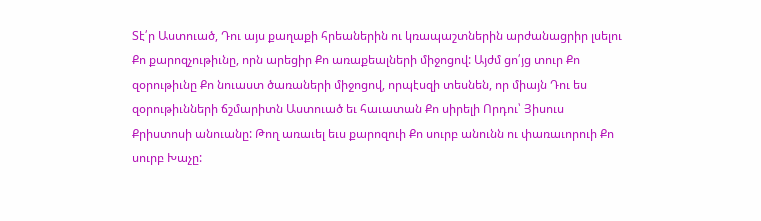Տէ՛ր Աստուած, Դու այս քաղաքի հրեաներին ու կռապաշտներին արժանացրիր լսելու Քո քարոզչութիւնը, որն արեցիր Քո առաքեալների միջոցով: Այժմ ցո՛յց տուր Քո զօրութիւնը Քո նուաստ ծառաների միջոցով, որպէսզի տեսնեն, որ միայն Դու ես զօրութիւնների ճշմարիտն Աստուած եւ հաւատան Քո սիրելի Որդու՝ Յիսուս Քրիստոսի անուանը: Թող առաւել եւս քարոզուի Քո սուրբ անունն ու փառաւորուի Քո սուրբ Խաչը: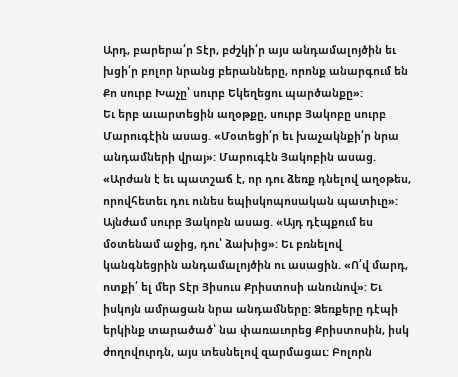Արդ, բարերա՛ր Տէր, բժշկի՛ր այս անդամալոյծին եւ խցի՛ր բոլոր նրանց բերանները, որոնք անարգում են Քո սուրբ Խաչը՝ սուրբ Եկեղեցու պարծանքը»:
Եւ երբ աւարտեցին աղօթքը, սուրբ Յակոբը սուրբ Մարուգէին ասաց. «Մօտեցի՛ր եւ խաչակնքի՛ր նրա անդամների վրայ»: Մարուգէն Յակոբին ասաց. «Արժան է եւ պատշաճ է, որ դու ձեռք դնելով աղօթես, որովհետեւ դու ունես եպիսկոպոսական պատիւը»: Այնժամ սուրբ Յակոբն ասաց. «Այդ դէպքում ես մօտենամ աջից, դու՝ ձախից»: Եւ բռնելով կանգնեցրին անդամալոյծին ու ասացին. «Ո՛վ մարդ, ոտքի՛ ել մեր Տէր Յիսուս Քրիստոսի անունով»: Եւ իսկոյն ամրացան նրա անդամները: Ձեռքերը դէպի երկինք տարածած՝ նա փառաւորեց Քրիստոսին, իսկ ժողովուրդն, այս տեսնելով զարմացաւ: Բոլորն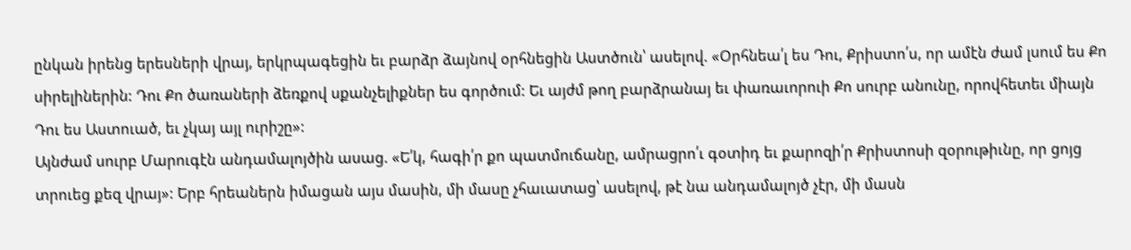ընկան իրենց երեսների վրայ, երկրպագեցին եւ բարձր ձայնով օրհնեցին Աստծուն՝ ասելով. «Օրհնեա՛լ ես Դու, Քրիստո՛ս, որ ամէն ժամ լսում ես Քո սիրելիներին: Դու Քո ծառաների ձեռքով սքանչելիքներ ես գործում: Եւ այժմ թող բարձրանայ եւ փառաւորուի Քո սուրբ անունը, որովհետեւ միայն Դու ես Աստուած, եւ չկայ այլ ուրիշը»:
Այնժամ սուրբ Մարուգէն անդամալոյծին ասաց. «Ե՛կ, հագի՛ր քո պատմուճանը, ամրացրո՛ւ գօտիդ եւ քարոզի՛ր Քրիստոսի զօրութիւնը, որ ցոյց տրուեց քեզ վրայ»: Երբ հրեաներն իմացան այս մասին, մի մասը չհաւատաց՝ ասելով, թէ նա անդամալոյծ չէր, մի մասն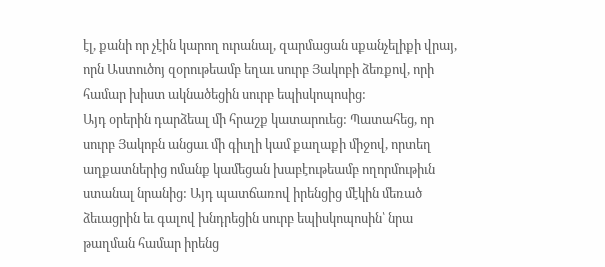էլ, քանի որ չէին կարող ուրանալ, զարմացան սքանչելիքի վրայ, որն Աստուծոյ զօրութեամբ եղաւ սուրբ Յակոբի ձեռքով, որի համար խիստ ակնածեցին սուրբ եպիսկոպոսից:
Այդ օրերին դարձեալ մի հրաշք կատարուեց: Պատահեց, որ սուրբ Յակոբն անցաւ մի գիւղի կամ քաղաքի միջով, որտեղ աղքատներից ոմանք կամեցան խաբէութեամբ ողորմութիւն ստանալ նրանից: Այդ պատճառով իրենցից մէկին մեռած ձեւացրին եւ գալով խնդրեցին սուրբ եպիսկոպոսին՝ նրա թաղման համար իրենց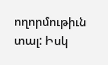ողորմութիւն տալ: Իսկ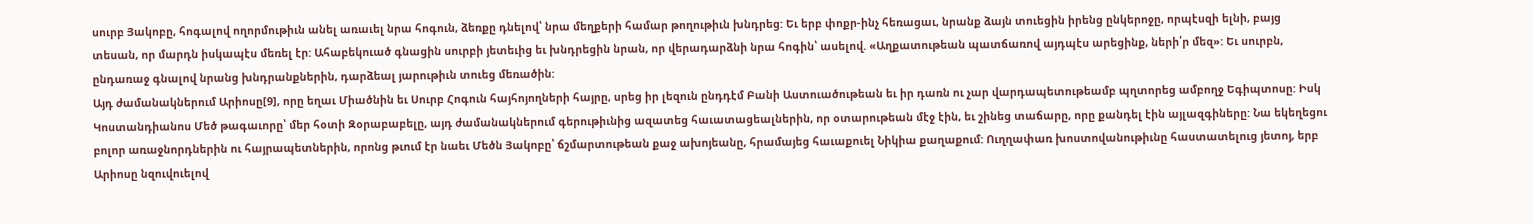սուրբ Յակոբը, հոգալով ողորմութիւն անել առաւել նրա հոգուն, ձեռքը դնելով՝ նրա մեղքերի համար թողութիւն խնդրեց: Եւ երբ փոքր-ինչ հեռացաւ, նրանք ձայն տուեցին իրենց ընկերոջը, որպէսզի ելնի, բայց տեսան, որ մարդն իսկապէս մեռել էր: Ահաբեկուած գնացին սուրբի յետեւից եւ խնդրեցին նրան, որ վերադարձնի նրա հոգին՝ ասելով. «Աղքատութեան պատճառով այդպէս արեցինք, ների՛ր մեզ»: Եւ սուրբն, ընդառաջ գնալով նրանց խնդրանքներին, դարձեալ յարութիւն տուեց մեռածին:
Այդ ժամանակներում Արիոսը[9], որը եղաւ Միածնին եւ Սուրբ Հոգուն հայհոյողների հայրը, սրեց իր լեզուն ընդդէմ Բանի Աստուածութեան եւ իր դառն ու չար վարդապետութեամբ պղտորեց ամբողջ Եգիպտոսը: Իսկ Կոստանդիանոս Մեծ թագաւորը՝ մեր հօտի Զօրաբաբելը, այդ ժամանակներում գերութիւնից ազատեց հաւատացեալներին, որ օտարութեան մէջ էին, եւ շինեց տաճարը, որը քանդել էին այլազգիները: Նա եկեղեցու բոլոր առաջնորդներին ու հայրապետներին, որոնց թւում էր նաեւ Մեծն Յակոբը՝ ճշմարտութեան քաջ ախոյեանը, հրամայեց հաւաքուել Նիկիա քաղաքում: Ուղղափառ խոստովանութիւնը հաստատելուց յետոյ, երբ Արիոսը նզուվուելով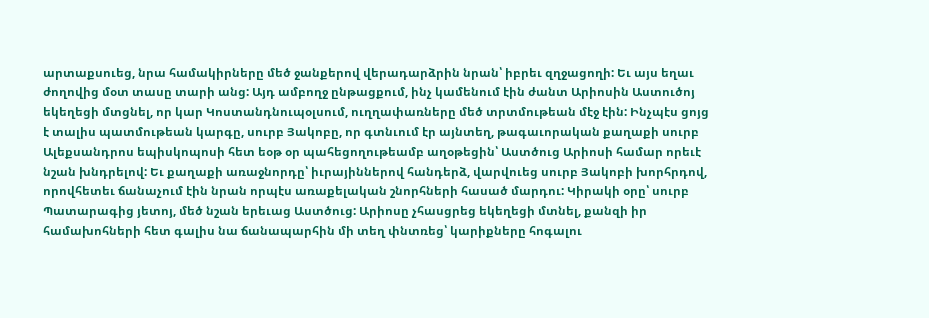արտաքսուեց, նրա համակիրները մեծ ջանքերով վերադարձրին նրան՝ իբրեւ զղջացողի: Եւ այս եղաւ ժողովից մօտ տասը տարի անց: Այդ ամբողջ ընթացքում, ինչ կամենում էին ժանտ Արիոսին Աստուծոյ եկեղեցի մտցնել, որ կար Կոստանդնուպօլսում, ուղղափառները մեծ տրտմութեան մէջ էին: Ինչպէս ցոյց է տալիս պատմութեան կարգը, սուրբ Յակոբը, որ գտնւում էր այնտեղ, թագաւորական քաղաքի սուրբ Ալեքսանդրոս եպիսկոպոսի հետ եօթ օր պահեցողութեամբ աղօթեցին՝ Աստծուց Արիոսի համար որեւէ նշան խնդրելով: Եւ քաղաքի առաջնորդը՝ իւրայիններով հանդերձ, վարվուեց սուրբ Յակոբի խորհրդով, որովհետեւ ճանաչում էին նրան որպէս առաքելական շնորհների հասած մարդու: Կիրակի օրը՝ սուրբ Պատարագից յետոյ, մեծ նշան երեւաց Աստծուց: Արիոսը չհասցրեց եկեղեցի մտնել, քանզի իր համախոհների հետ գալիս նա ճանապարհին մի տեղ փնտռեց՝ կարիքները հոգալու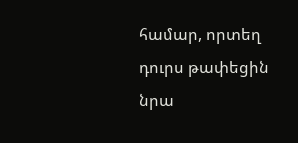համար, որտեղ դուրս թափեցին նրա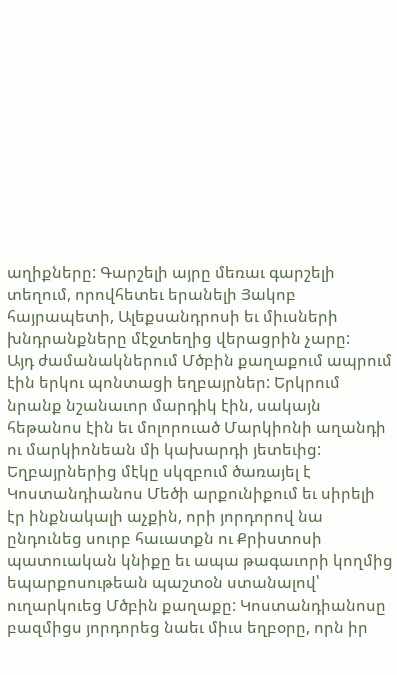աղիքները: Գարշելի այրը մեռաւ գարշելի տեղում, որովհետեւ երանելի Յակոբ հայրապետի, Ալեքսանդրոսի եւ միւսների խնդրանքները մէջտեղից վերացրին չարը:
Այդ ժամանակներում Մծբին քաղաքում ապրում էին երկու պոնտացի եղբայրներ: Երկրում նրանք նշանաւոր մարդիկ էին, սակայն հեթանոս էին եւ մոլորուած Մարկիոնի աղանդի ու մարկիոնեան մի կախարդի յետեւից: Եղբայրներից մէկը սկզբում ծառայել է Կոստանդիանոս Մեծի արքունիքում եւ սիրելի էր ինքնակալի աչքին, որի յորդորով նա ընդունեց սուրբ հաւատքն ու Քրիստոսի պատուական կնիքը եւ ապա թագաւորի կողմից եպարքոսութեան պաշտօն ստանալով՝ ուղարկուեց Մծբին քաղաքը: Կոստանդիանոսը բազմիցս յորդորեց նաեւ միւս եղբօրը, որն իր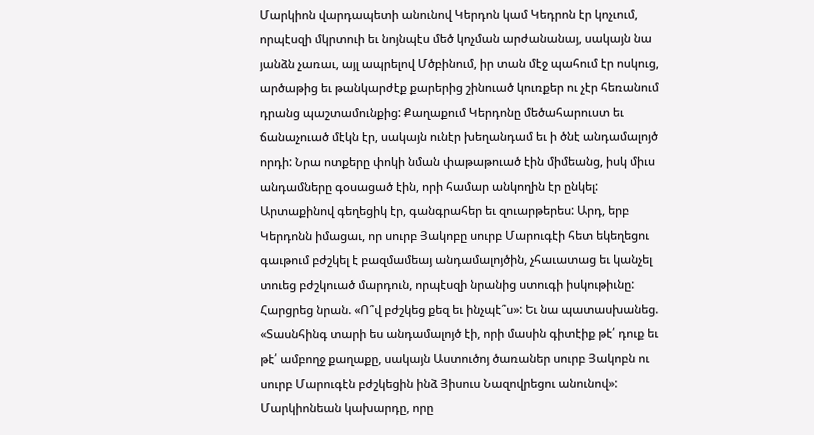Մարկիոն վարդապետի անունով Կերդոն կամ Կեդրոն էր կոչւում, որպէսզի մկրտուի եւ նոյնպէս մեծ կոչման արժանանայ, սակայն նա յանձն չառաւ, այլ ապրելով Մծբինում, իր տան մէջ պահում էր ոսկուց, արծաթից եւ թանկարժէք քարերից շինուած կուռքեր ու չէր հեռանում դրանց պաշտամունքից: Քաղաքում Կերդոնը մեծահարուստ եւ ճանաչուած մէկն էր, սակայն ունէր խեղանդամ եւ ի ծնէ անդամալոյծ որդի: Նրա ոտքերը փոկի նման փաթաթուած էին միմեանց, իսկ միւս անդամները գօսացած էին, որի համար անկողին էր ընկել: Արտաքինով գեղեցիկ էր, գանգրահեր եւ զուարթերես: Արդ, երբ Կերդոնն իմացաւ, որ սուրբ Յակոբը սուրբ Մարուգէի հետ եկեղեցու գաւթում բժշկել է բազմամեայ անդամալոյծին, չհաւատաց եւ կանչել տուեց բժշկուած մարդուն, որպէսզի նրանից ստուգի իսկութիւնը: Հարցրեց նրան. «Ո՞վ բժշկեց քեզ եւ ինչպէ՞ս»: Եւ նա պատասխանեց. «Տասնհինգ տարի ես անդամալոյծ էի, որի մասին գիտէիք թէ՛ դուք եւ թէ՛ ամբողջ քաղաքը, սակայն Աստուծոյ ծառաներ սուրբ Յակոբն ու սուրբ Մարուգէն բժշկեցին ինձ Յիսուս Նազովրեցու անունով»: Մարկիոնեան կախարդը, որը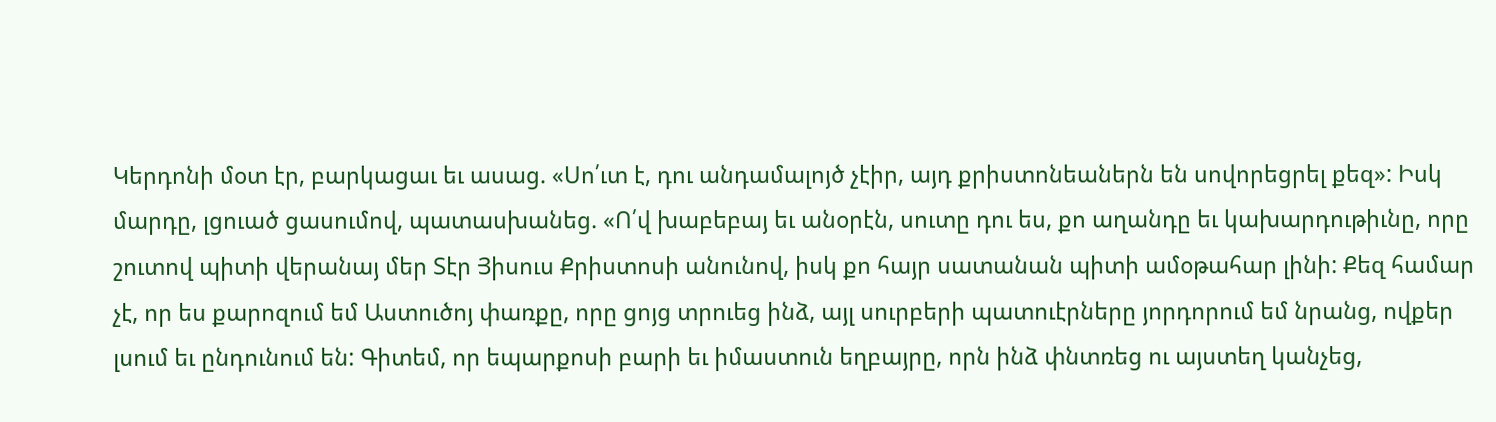Կերդոնի մօտ էր, բարկացաւ եւ ասաց. «Սո՛ւտ է, դու անդամալոյծ չէիր, այդ քրիստոնեաներն են սովորեցրել քեզ»: Իսկ մարդը, լցուած ցասումով, պատասխանեց. «Ո՛վ խաբեբայ եւ անօրէն, սուտը դու ես, քո աղանդը եւ կախարդութիւնը, որը շուտով պիտի վերանայ մեր Տէր Յիսուս Քրիստոսի անունով, իսկ քո հայր սատանան պիտի ամօթահար լինի: Քեզ համար չէ, որ ես քարոզում եմ Աստուծոյ փառքը, որը ցոյց տրուեց ինձ, այլ սուրբերի պատուէրները յորդորում եմ նրանց, ովքեր լսում եւ ընդունում են: Գիտեմ, որ եպարքոսի բարի եւ իմաստուն եղբայրը, որն ինձ փնտռեց ու այստեղ կանչեց,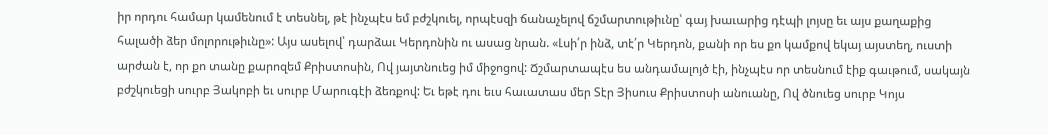իր որդու համար կամենում է տեսնել, թէ ինչպէս եմ բժշկուել, որպէսզի ճանաչելով ճշմարտութիւնը՝ գայ խաւարից դէպի լոյսը եւ այս քաղաքից հալածի ձեր մոլորութիւնը»: Այս ասելով՝ դարձաւ Կերդոնին ու ասաց նրան. «Լսի՛ր ինձ, տէ՛ր Կերդոն, քանի որ ես քո կամքով եկայ այստեղ, ուստի արժան է, որ քո տանը քարոզեմ Քրիստոսին, Ով յայտնուեց իմ միջոցով: Ճշմարտապէս ես անդամալոյծ էի, ինչպէս որ տեսնում էիք գաւթում, սակայն բժշկուեցի սուրբ Յակոբի եւ սուրբ Մարուգէի ձեռքով: Եւ եթէ դու եւս հաւատաս մեր Տէր Յիսուս Քրիստոսի անուանը, Ով ծնուեց սուրբ Կոյս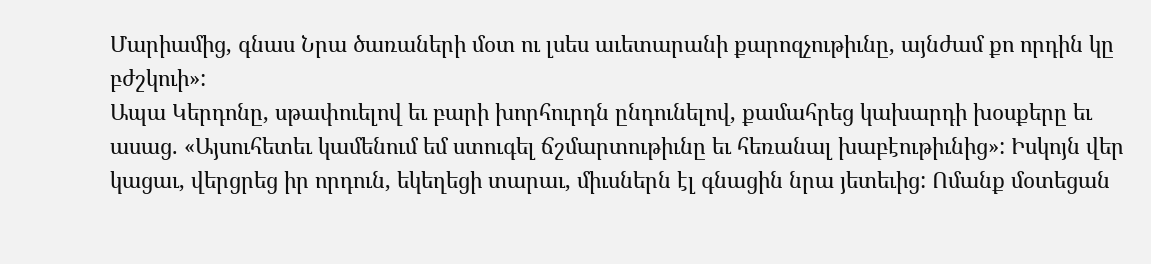Մարիամից, գնաս Նրա ծառաների մօտ ու լսես աւետարանի քարոզչութիւնը, այնժամ քո որդին կը բժշկուի»:
Ապա Կերդոնը, սթափուելով եւ բարի խորհուրդն ընդունելով, քամահրեց կախարդի խօսքերը եւ ասաց. «Այսուհետեւ կամենում եմ ստուգել ճշմարտութիւնը եւ հեռանալ խաբէութիւնից»: Իսկոյն վեր կացաւ, վերցրեց իր որդուն, եկեղեցի տարաւ, միւսներն էլ գնացին նրա յետեւից: Ոմանք մօտեցան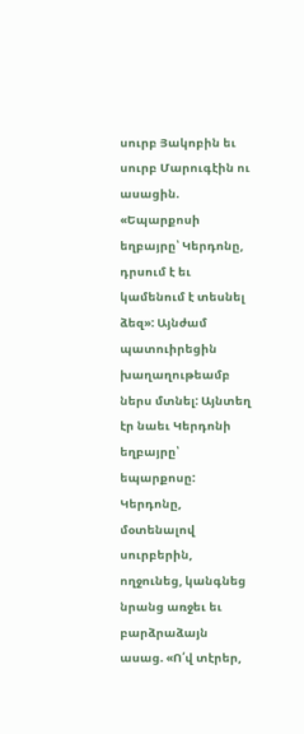սուրբ Յակոբին եւ սուրբ Մարուգէին ու ասացին. «Եպարքոսի եղբայրը՝ Կերդոնը, դրսում է եւ կամենում է տեսնել ձեզ»: Այնժամ պատուիրեցին խաղաղութեամբ ներս մտնել: Այնտեղ էր նաեւ Կերդոնի եղբայրը՝ եպարքոսը:
Կերդոնը, մօտենալով սուրբերին, ողջունեց, կանգնեց նրանց առջեւ եւ բարձրաձայն ասաց. «Ո՛վ տէրեր,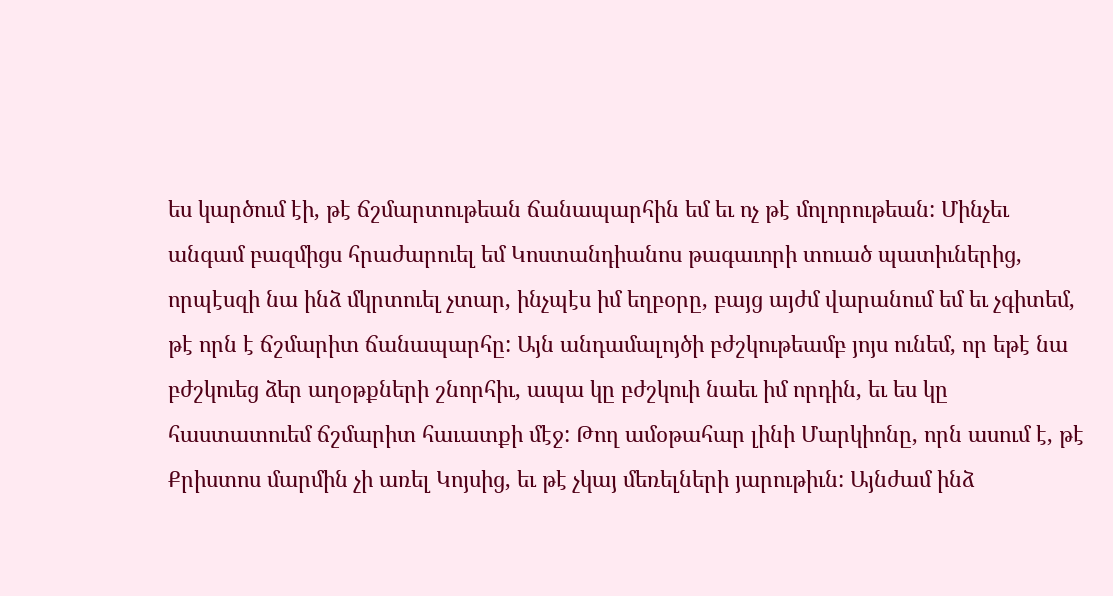ես կարծում էի, թէ ճշմարտութեան ճանապարհին եմ եւ ոչ թէ մոլորութեան: Մինչեւ անգամ բազմիցս հրաժարուել եմ Կոստանդիանոս թագաւորի տուած պատիւներից, որպէսզի նա ինձ մկրտուել չտար, ինչպէս իմ եղբօրը, բայց այժմ վարանում եմ եւ չգիտեմ, թէ որն է ճշմարիտ ճանապարհը: Այն անդամալոյծի բժշկութեամբ յոյս ունեմ, որ եթէ նա բժշկուեց ձեր աղօթքների շնորհիւ, ապա կը բժշկուի նաեւ իմ որդին, եւ ես կը հաստատուեմ ճշմարիտ հաւատքի մէջ: Թող ամօթահար լինի Մարկիոնը, որն ասում է, թէ Քրիստոս մարմին չի առել Կոյսից, եւ թէ չկայ մեռելների յարութիւն: Այնժամ ինձ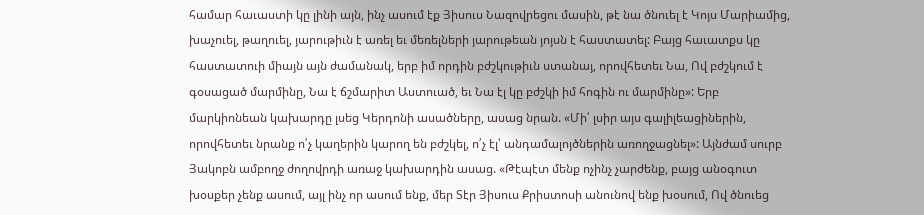համար հաւաստի կը լինի այն, ինչ ասում էք Յիսուս Նազովրեցու մասին, թէ նա ծնուել է Կոյս Մարիամից, խաչուել, թաղուել, յարութիւն է առել եւ մեռելների յարութեան յոյսն է հաստատել: Բայց հաւատքս կը հաստատուի միայն այն ժամանակ, երբ իմ որդին բժշկութիւն ստանայ, որովհետեւ Նա, Ով բժշկում է գօսացած մարմինը, Նա է ճշմարիտ Աստուած, եւ Նա էլ կը բժշկի իմ հոգին ու մարմինը»: Երբ մարկիոնեան կախարդը լսեց Կերդոնի ասածները, ասաց նրան. «Մի՛ լսիր այս գալիլեացիներին, որովհետեւ նրանք ո՛չ կաղերին կարող են բժշկել, ո՛չ էլ՝ անդամալոյծներին առողջացնել»: Այնժամ սուրբ Յակոբն ամբողջ ժողովրդի առաջ կախարդին ասաց. «Թէպէտ մենք ոչինչ չարժենք, բայց անօգուտ խօսքեր չենք ասում, այլ ինչ որ ասում ենք, մեր Տէր Յիսուս Քրիստոսի անունով ենք խօսում, Ով ծնուեց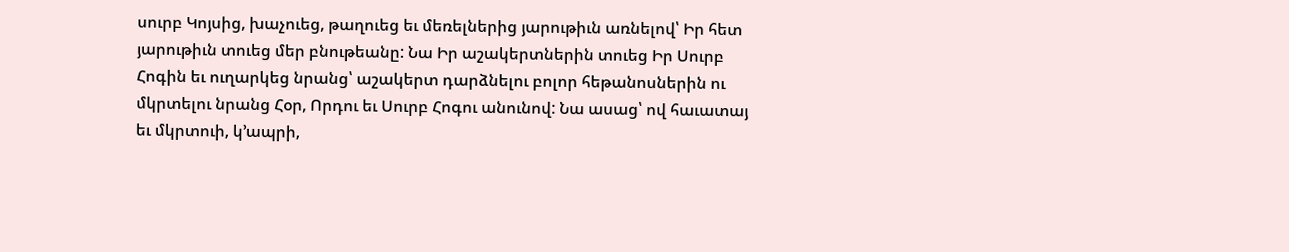սուրբ Կոյսից, խաչուեց, թաղուեց եւ մեռելներից յարութիւն առնելով՝ Իր հետ յարութիւն տուեց մեր բնութեանը: Նա Իր աշակերտներին տուեց Իր Սուրբ Հոգին եւ ուղարկեց նրանց՝ աշակերտ դարձնելու բոլոր հեթանոսներին ու մկրտելու նրանց Հօր, Որդու եւ Սուրբ Հոգու անունով: Նա ասաց՝ ով հաւատայ եւ մկրտուի, կ՚ապրի,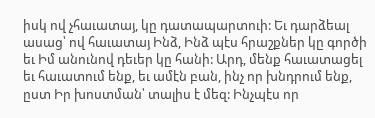իսկ ով չհաւատայ, կը դատապարտուի: Եւ դարձեալ ասաց՝ ով հաւատայ Ինձ, Ինձ պէս հրաշքներ կը գործի եւ Իմ անունով դեւեր կը հանի: Արդ, մենք հաւատացել եւ հաւատում ենք, եւ ամէն բան, ինչ որ խնդրում ենք, ըստ Իր խոստման՝ տալիս է մեզ: Ինչպէս որ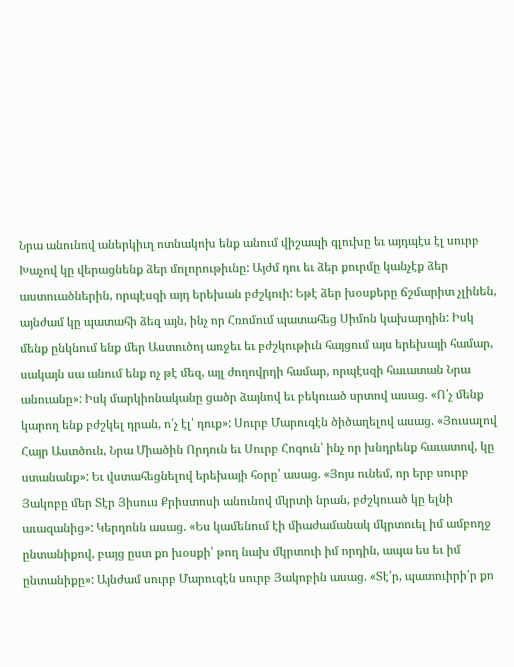Նրա անունով աներկիւղ ոտնակոխ ենք անում վիշապի գլուխը եւ այդպէս էլ սուրբ Խաչով կը վերացնենք ձեր մոլորութիւնը: Այժմ դու եւ ձեր քուրմը կանչէք ձեր աստուածներին, որպէսզի այդ երեխան բժշկուի: Եթէ ձեր խօսքերը ճշմարիտ չլինեն, այնժամ կը պատահի ձեզ այն, ինչ որ Հռոմում պատահեց Սիմոն կախարդին: Իսկ մենք ընկնում ենք մեր Աստուծոյ առջեւ եւ բժշկութիւն հայցում այս երեխայի համար, սակայն սա անում ենք ոչ թէ մեզ, այլ ժողովրդի համար, որպէսզի հաւատան Նրա անուանը»: Իսկ մարկիոնականը ցածր ձայնով եւ բեկուած սրտով ասաց. «Ո՛չ մենք կարող ենք բժշկել դրան, ո՛չ էլ՝ դուք»: Սուրբ Մարուգէն ծիծաղելով ասաց. «Յուսալով Հայր Աստծուն, Նրա Միածին Որդուն եւ Սուրբ Հոգուն՝ ինչ որ խնդրենք հաւատով, կը ստանանք»: Եւ վստահեցնելով երեխայի հօրը՝ ասաց. «Յոյս ունեմ, որ երբ սուրբ Յակոբը մեր Տէր Յիսուս Քրիստոսի անունով մկրտի նրան, բժշկուած կը ելնի աւազանից»: Կերդոնն ասաց. «Ես կամենում էի միաժամանակ մկրտուել իմ ամբողջ ընտանիքով, բայց ըստ քո խօսքի՝ թող նախ մկրտուի իմ որդին, ապա ես եւ իմ ընտանիքը»: Այնժամ սուրբ Մարուգէն սուրբ Յակոբին ասաց. «Տէ՛ր, պատուիրի՛ր քո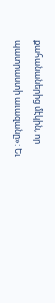քահանաներից մէկին, որ պատրաստի աւազանը»: Եւ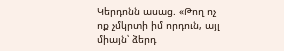Կերդոնն ասաց. «Թող ոչ ոք չմկրտի իմ որդուն, այլ միայն՝ ձերդ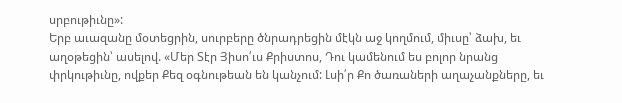սրբութիւնը»:
Երբ աւազանը մօտեցրին, սուրբերը ծնրադրեցին մէկն աջ կողմում, միւսը՝ ձախ, եւ աղօթեցին՝ ասելով. «Մեր Տէր Յիսո՛ւս Քրիստոս, Դու կամենում ես բոլոր նրանց փրկութիւնը, ովքեր Քեզ օգնութեան են կանչում: Լսի՛ր Քո ծառաների աղաչանքները, եւ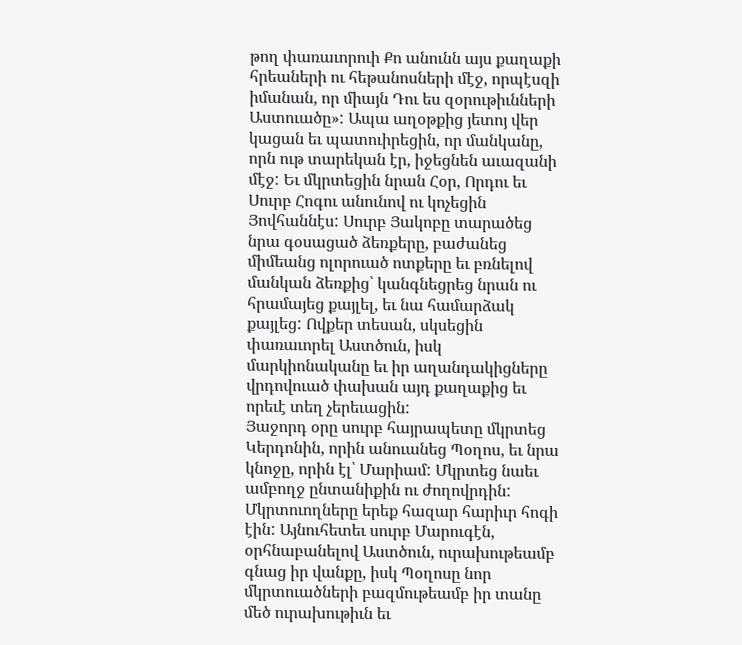թող փառաւորուի Քո անունն այս քաղաքի հրեաների ու հեթանոսների մէջ, որպէսզի իմանան, որ միայն Դու ես զօրութիւնների Աստուածը»: Ապա աղօթքից յետոյ վեր կացան եւ պատուիրեցին, որ մանկանը, որն ութ տարեկան էր, իջեցնեն աւազանի մէջ: Եւ մկրտեցին նրան Հօր, Որդու եւ Սուրբ Հոգու անունով ու կոչեցին Յովհաննէս: Սուրբ Յակոբը տարածեց նրա գօսացած ձեռքերը, բաժանեց միմեանց ոլորուած ոտքերը եւ բռնելով մանկան ձեռքից՝ կանգնեցրեց նրան ու հրամայեց քայլել, եւ նա համարձակ քայլեց: Ովքեր տեսան, սկսեցին փառաւորել Աստծուն, իսկ մարկիոնականը եւ իր աղանդակիցները վրդովուած փախան այդ քաղաքից եւ որեւէ տեղ չերեւացին:
Յաջորդ օրը սուրբ հայրապետը մկրտեց Կերդոնին, որին անուանեց Պօղոս, եւ նրա կնոջը, որին էլ՝ Մարիամ: Մկրտեց նաեւ ամբողջ ընտանիքին ու ժողովրդին: Մկրտուողները երեք հազար հարիւր հոգի էին: Այնուհետեւ սուրբ Մարուգէն, օրհնաբանելով Աստծուն, ուրախութեամբ գնաց իր վանքը, իսկ Պօղոսը նոր մկրտուածների բազմութեամբ իր տանը մեծ ուրախութիւն եւ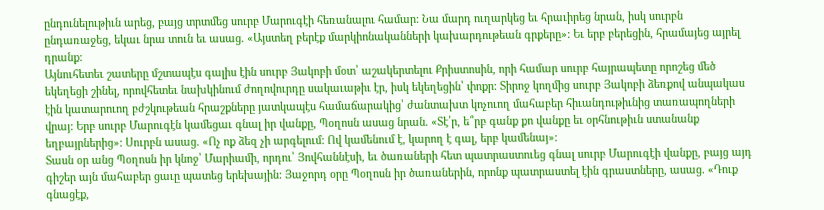ընդունելութիւն արեց, բայց տրտմեց սուրբ Մարուգէի հեռանալու համար: Նա մարդ ուղարկեց եւ հրաւիրեց նրան, իսկ սուրբն ընդառաջեց, եկաւ նրա տուն եւ ասաց. «Այստեղ բերէք մարկիոնականների կախարդութեան գրքերը»: Եւ երբ բերեցին, հրամայեց այրել դրանք:
Այնուհետեւ շատերը մշտապէս գալիս էին սուրբ Յակոբի մօտ՝ աշակերտելու Քրիստոսին, որի համար սուրբ հայրապետը որոշեց մեծ եկեղեցի շինել, որովհետեւ նախկինում ժողովուրդը սակաւաթիւ էր, իսկ եկեղեցին՝ փոքր: Տիրոջ կողմից սուրբ Յակոբի ձեռքով անպակաս էին կատարուող բժշկութեան հրաշքները յատկապէս համաճարակից՝ ժանտախտ կոչուող մահաբեր հիւանդութիւնից տառապողների վրայ: Երբ սուրբ Մարուգէն կամեցաւ գնալ իր վանքը, Պօղոսն ասաց նրան. «Տէ՛ր, ե՞րբ գանք քո վանքը եւ օրհնութիւն ստանանք եղբայրներից»: Սուրբն ասաց. «Ոչ ոք ձեզ չի արգելում: Ով կամենում է, կարող է գալ, երբ կամենայ»:
Տասն օր անց Պօղոսն իր կնոջ՝ Մարիամի, որդու՝ Յովհաննէսի, եւ ծառաների հետ պատրաստուեց գնալ սուրբ Մարուգէի վանքը, բայց այդ գիշեր այն մահաբեր ցաւը պատեց երեխային: Յաջորդ օրը Պօղոսն իր ծառաներին, որոնք պատրաստել էին գրաստները, ասաց. «Դուք գնացէք,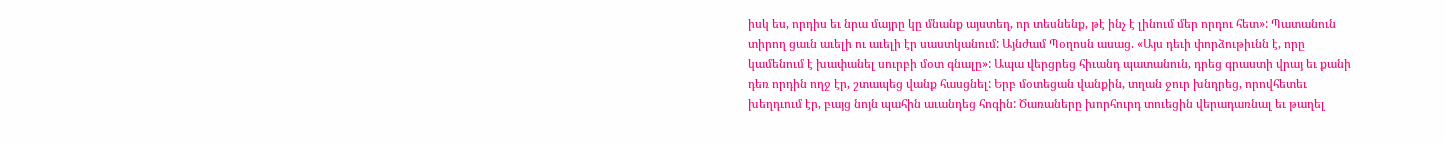իսկ ես, որդիս եւ նրա մայրը կը մնանք այստեղ, որ տեսնենք, թէ ինչ է լինում մեր որդու հետ»: Պատանուն տիրող ցաւն աւելի ու աւելի էր սաստկանում: Այնժամ Պօղոսն ասաց. «Այս դեւի փորձութիւնն է, որը կամենում է խափանել սուրբի մօտ գնալը»: Ապա վերցրեց հիւանդ պատանուն, դրեց գրաստի վրայ եւ քանի դեռ որդին ողջ էր, շտապեց վանք հասցնել: Երբ մօտեցան վանքին, տղան ջուր խնդրեց, որովհետեւ խեղդւում էր, բայց նոյն պահին աւանդեց հոգին: Ծառաները խորհուրդ տուեցին վերադառնալ եւ թաղել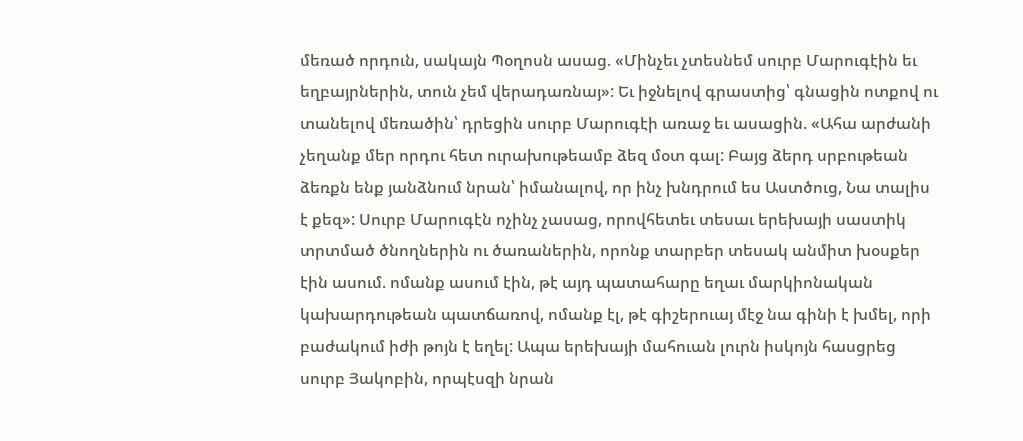մեռած որդուն, սակայն Պօղոսն ասաց. «Մինչեւ չտեսնեմ սուրբ Մարուգէին եւ եղբայրներին, տուն չեմ վերադառնայ»: Եւ իջնելով գրաստից՝ գնացին ոտքով ու տանելով մեռածին՝ դրեցին սուրբ Մարուգէի առաջ եւ ասացին. «Ահա արժանի չեղանք մեր որդու հետ ուրախութեամբ ձեզ մօտ գալ: Բայց ձերդ սրբութեան ձեռքն ենք յանձնում նրան՝ իմանալով, որ ինչ խնդրում ես Աստծուց, Նա տալիս է քեզ»: Սուրբ Մարուգէն ոչինչ չասաց, որովհետեւ տեսաւ երեխայի սաստիկ տրտմած ծնողներին ու ծառաներին, որոնք տարբեր տեսակ անմիտ խօսքեր էին ասում. ոմանք ասում էին, թէ այդ պատահարը եղաւ մարկիոնական կախարդութեան պատճառով, ոմանք էլ, թէ գիշերուայ մէջ նա գինի է խմել, որի բաժակում իժի թոյն է եղել: Ապա երեխայի մահուան լուրն իսկոյն հասցրեց սուրբ Յակոբին, որպէսզի նրան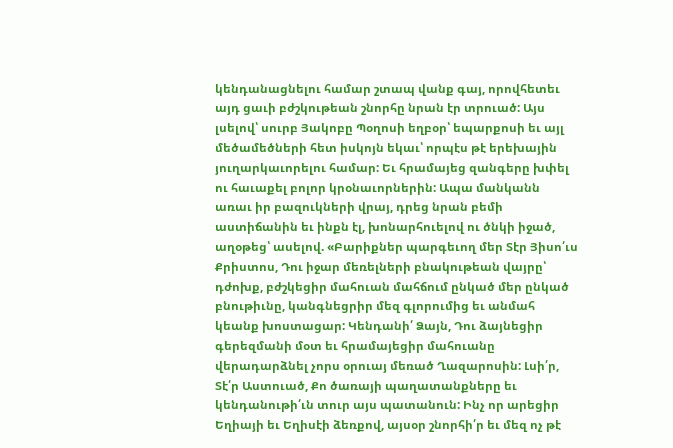կենդանացնելու համար շտապ վանք գայ, որովհետեւ այդ ցաւի բժշկութեան շնորհը նրան էր տրուած: Այս լսելով՝ սուրբ Յակոբը Պօղոսի եղբօր՝ եպարքոսի եւ այլ մեծամեծների հետ իսկոյն եկաւ՝ որպէս թէ երեխային յուղարկաւորելու համար: Եւ հրամայեց զանգերը խփել ու հաւաքել բոլոր կրօնաւորներին: Ապա մանկանն առաւ իր բազուկների վրայ, դրեց նրան բեմի աստիճանին եւ ինքն էլ, խոնարհուելով ու ծնկի իջած, աղօթեց՝ ասելով. «Բարիքներ պարգեւող մեր Տէր Յիսո՛ւս Քրիստոս, Դու իջար մեռելների բնակութեան վայրը՝ դժոխք, բժշկեցիր մահուան մահճում ընկած մեր ընկած բնութիւնը, կանգնեցրիր մեզ գլորումից եւ անմահ կեանք խոստացար: Կենդանի՛ Ձայն, Դու ձայնեցիր գերեզմանի մօտ եւ հրամայեցիր մահուանը վերադարձնել չորս օրուայ մեռած Ղազարոսին: Լսի՛ր, Տէ՛ր Աստուած, Քո ծառայի պաղատանքները եւ կենդանութի՛ւն տուր այս պատանուն: Ինչ որ արեցիր Եղիայի եւ Եղիսէի ձեռքով, այսօր շնորհի՛ր եւ մեզ ոչ թէ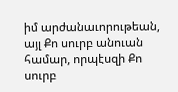իմ արժանաւորութեան, այլ Քո սուրբ անուան համար, որպէսզի Քո սուրբ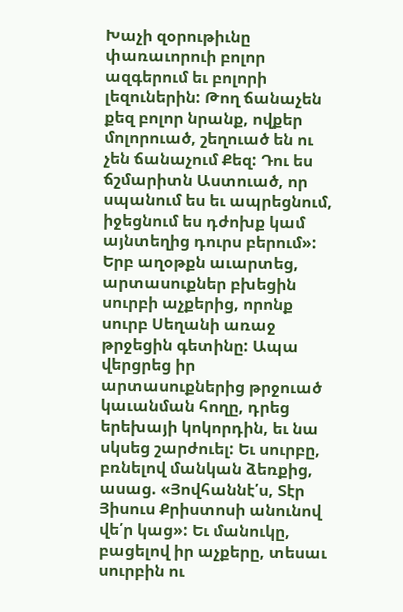Խաչի զօրութիւնը փառաւորուի բոլոր ազգերում եւ բոլորի լեզուներին: Թող ճանաչեն քեզ բոլոր նրանք, ովքեր մոլորուած, շեղուած են ու չեն ճանաչում Քեզ: Դու ես ճշմարիտն Աստուած, որ սպանում ես եւ ապրեցնում, իջեցնում ես դժոխք կամ այնտեղից դուրս բերում»: Երբ աղօթքն աւարտեց, արտասուքներ բխեցին սուրբի աչքերից, որոնք սուրբ Սեղանի առաջ թրջեցին գետինը: Ապա վերցրեց իր արտասուքներից թրջուած կաւանման հողը, դրեց երեխայի կոկորդին, եւ նա սկսեց շարժուել: Եւ սուրբը, բռնելով մանկան ձեռքից, ասաց. «Յովհաննէ՛ս, Տէր Յիսուս Քրիստոսի անունով վե՛ր կաց»: Եւ մանուկը, բացելով իր աչքերը, տեսաւ սուրբին ու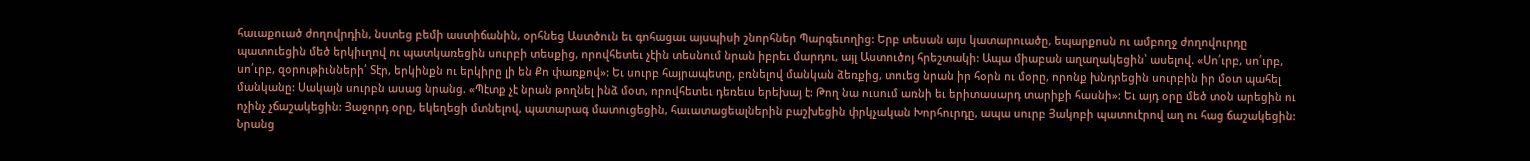հաւաքուած ժողովրդին, նստեց բեմի աստիճանին, օրհնեց Աստծուն եւ գոհացաւ այսպիսի շնորհներ Պարգեւողից: Երբ տեսան այս կատարուածը, եպարքոսն ու ամբողջ ժողովուրդը պատուեցին մեծ երկիւղով ու պատկառեցին սուրբի տեսքից, որովհետեւ չէին տեսնում նրան իբրեւ մարդու, այլ Աստուծոյ հրեշտակի: Ապա միաբան աղաղակեցին՝ ասելով. «Սո՛ւրբ, սո՛ւրբ, սո՛ւրբ, զօրութիւնների՛ Տէր, երկինքն ու երկիրը լի են Քո փառքով»: Եւ սուրբ հայրապետը, բռնելով մանկան ձեռքից, տուեց նրան իր հօրն ու մօրը, որոնք խնդրեցին սուրբին իր մօտ պահել մանկանը: Սակայն սուրբն ասաց նրանց. «Պէտք չէ նրան թողնել ինձ մօտ, որովհետեւ դեռեւս երեխայ է: Թող նա ուսում առնի եւ երիտասարդ տարիքի հասնի»: Եւ այդ օրը մեծ տօն արեցին ու ոչինչ չճաշակեցին: Յաջորդ օրը, եկեղեցի մտնելով, պատարագ մատուցեցին, հաւատացեալներին բաշխեցին փրկչական Խորհուրդը, ապա սուրբ Յակոբի պատուէրով աղ ու հաց ճաշակեցին: Նրանց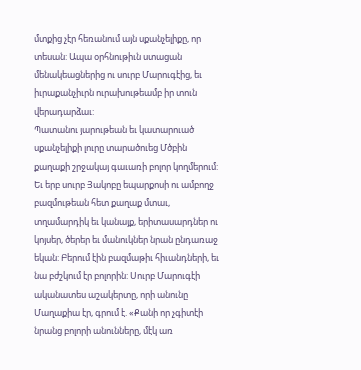մտքից չէր հեռանում այն սքանչելիքը, որ տեսան: Ապա օրհնութիւն ստացան մենակեացներից ու սուրբ Մարուգէից, եւ իւրաքանչիւրն ուրախութեամբ իր տուն վերադարձաւ:
Պատանու յարութեան եւ կատարուած սքանչելիքի լուրը տարածուեց Մծբին քաղաքի շրջակայ գաւառի բոլոր կողմերում: Եւ երբ սուրբ Յակոբը եպարքոսի ու ամբողջ բազմութեան հետ քաղաք մտաւ, տղամարդիկ եւ կանայք, երիտասարդներ ու կոյսեր, ծերեր եւ մանուկներ նրան ընդառաջ եկան: Բերում էին բազմաթիւ հիւանդների, եւ նա բժշկում էր բոլորին: Սուրբ Մարուգէի ականատես աշակերտը, որի անունը Մաղաքիա էր, գրում է. «Քանի որ չգիտէի նրանց բոլորի անունները, մէկ առ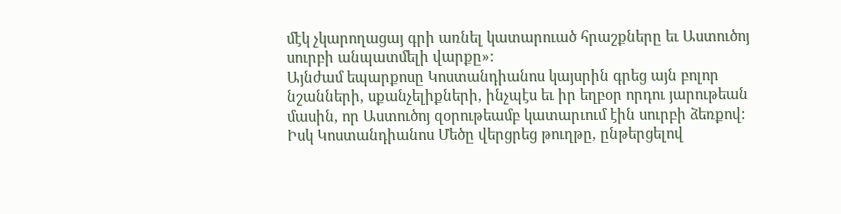մէկ չկարողացայ գրի առնել կատարուած հրաշքները եւ Աստուծոյ սուրբի անպատմելի վարքը»:
Այնժամ եպարքոսը Կոստանդիանոս կայսրին գրեց այն բոլոր նշանների, սքանչելիքների, ինչպէս եւ իր եղբօր որդու յարութեան մասին, որ Աստուծոյ զօրութեամբ կատարւում էին սուրբի ձեռքով: Իսկ Կոստանդիանոս Մեծը վերցրեց թուղթը, ընթերցելով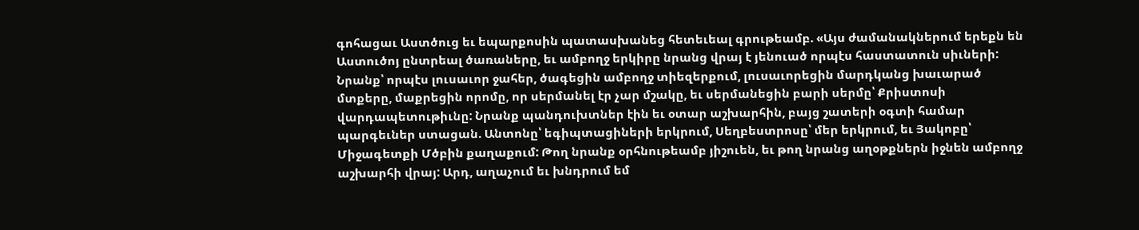գոհացաւ Աստծուց եւ եպարքոսին պատասխանեց հետեւեալ գրութեամբ. «Այս ժամանակներում երեքն են Աստուծոյ ընտրեալ ծառաները, եւ ամբողջ երկիրը նրանց վրայ է յենուած որպէս հաստատուն սիւների: Նրանք՝ որպէս լուսաւոր ջահեր, ծագեցին ամբողջ տիեզերքում, լուսաւորեցին մարդկանց խաւարած մտքերը, մաքրեցին որոմը, որ սերմանել էր չար մշակը, եւ սերմանեցին բարի սերմը՝ Քրիստոսի վարդապետութիւնը: Նրանք պանդուխտներ էին եւ օտար աշխարհին, բայց շատերի օգտի համար պարգեւներ ստացան. Անտոնը՝ եգիպտացիների երկրում, Սեղբեստրոսը՝ մեր երկրում, եւ Յակոբը՝ Միջագետքի Մծբին քաղաքում: Թող նրանք օրհնութեամբ յիշուեն, եւ թող նրանց աղօթքներն իջնեն ամբողջ աշխարհի վրայ: Արդ, աղաչում եւ խնդրում եմ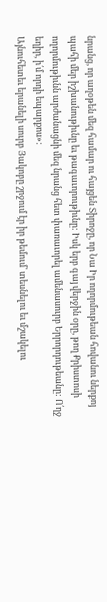նրանց, որ աղօթեն մեզ համար ու հայցեն Տիրոջը, որ Նա Իր ողորմութեան հովանու ներքոյ պահի մեր իշխանութիւնը եւ թագաւորութիւնը: Իսկ երբ գայ վերջին օրը, թող Քրիստոսի ողորմութիւնն արժանացնի մեզ նրանց հետ փառաւորել ամենասուրբ Երրորդութեանը: Ո՛ղջ եղիր, ի՛մ որդի եպարքոս»:
Այնուհետեւ երանելի սուրբ Յակոբը շրջում էր իր թեմում՝ տեսնելու եւ մշակելու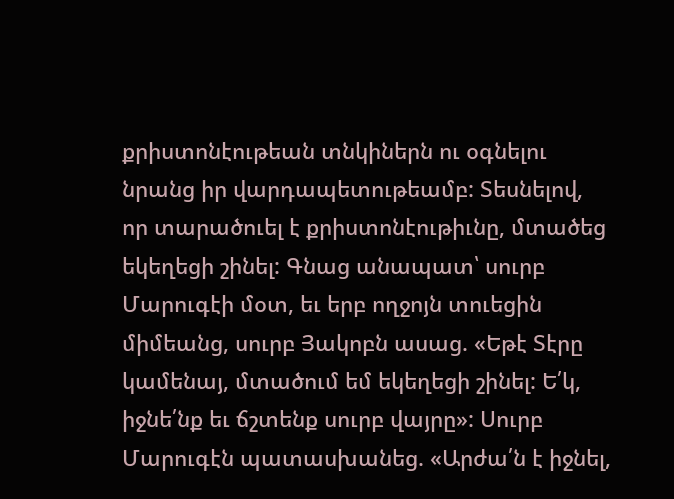քրիստոնէութեան տնկիներն ու օգնելու նրանց իր վարդապետութեամբ: Տեսնելով, որ տարածուել է քրիստոնէութիւնը, մտածեց եկեղեցի շինել: Գնաց անապատ՝ սուրբ Մարուգէի մօտ, եւ երբ ողջոյն տուեցին միմեանց, սուրբ Յակոբն ասաց. «Եթէ Տէրը կամենայ, մտածում եմ եկեղեցի շինել: Ե՛կ, իջնե՛նք եւ ճշտենք սուրբ վայրը»: Սուրբ Մարուգէն պատասխանեց. «Արժա՛ն է իջնել,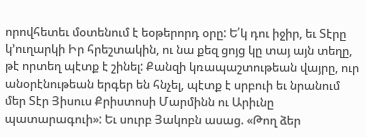որովհետեւ մօտենում է եօթերորդ օրը: Ե՛կ դու իջիր, եւ Տէրը կ՚ուղարկի Իր հրեշտակին, ու նա քեզ ցոյց կը տայ այն տեղը, թէ որտեղ պէտք է շինել: Քանզի կռապաշտութեան վայրը, ուր անօրէնութեան երգեր են հնչել, պէտք է սրբուի եւ նրանում մեր Տէր Յիսուս Քրիստոսի Մարմինն ու Արիւնը պատարագուի»: Եւ սուրբ Յակոբն ասաց. «Թող ձեր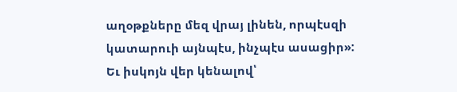աղօթքները մեզ վրայ լինեն, որպէսզի կատարուի այնպէս, ինչպէս ասացիր»:
Եւ իսկոյն վեր կենալով՝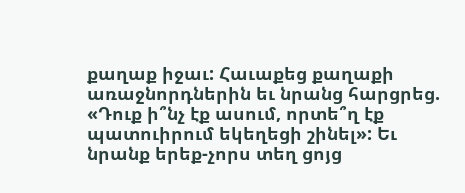քաղաք իջաւ: Հաւաքեց քաղաքի առաջնորդներին եւ նրանց հարցրեց. «Դուք ի՞նչ էք ասում, որտե՞ղ էք պատուիրում եկեղեցի շինել»: Եւ նրանք երեք-չորս տեղ ցոյց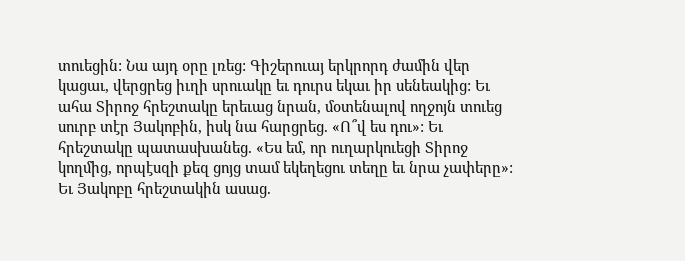տուեցին: Նա այդ օրը լռեց: Գիշերուայ երկրորդ ժամին վեր կացաւ, վերցրեց իւղի սրուակը եւ դուրս եկաւ իր սենեակից: Եւ ահա Տիրոջ հրեշտակը երեւաց նրան, մօտենալով ողջոյն տուեց սուրբ տէր Յակոբին, իսկ նա հարցրեց. «Ո՞վ ես դու»: Եւ հրեշտակը պատասխանեց. «Ես եմ, որ ուղարկուեցի Տիրոջ կողմից, որպէսզի քեզ ցոյց տամ եկեղեցու տեղը եւ նրա չափերը»: Եւ Յակոբը հրեշտակին ասաց.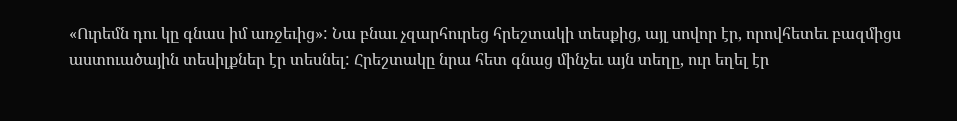«Ուրեմն դու կը գնաս իմ առջեւից»: Նա բնաւ չզարհուրեց հրեշտակի տեսքից, այլ սովոր էր, որովհետեւ բազմիցս աստուածային տեսիլքներ էր տեսնել: Հրեշտակը նրա հետ գնաց մինչեւ այն տեղը, ուր եղել էր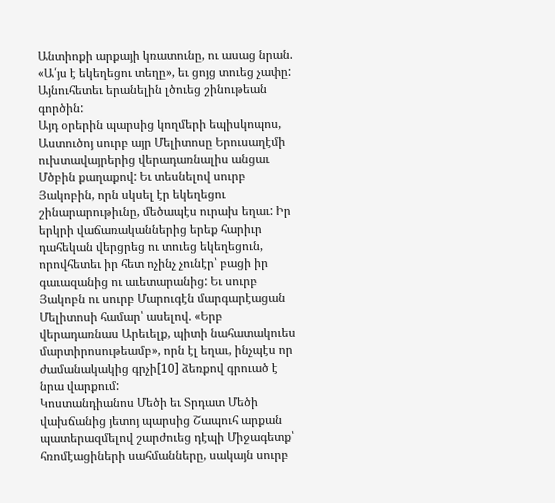Անտիոքի արքայի կռատունը, ու ասաց նրան. «Ա՛յս է եկեղեցու տեղը», եւ ցոյց տուեց չափը: Այնուհետեւ երանելին լծուեց շինութեան գործին:
Այդ օրերին պարսից կողմերի եպիսկոպոս, Աստուծոյ սուրբ այր Մելիտոսը Երուսաղէմի ուխտավայրերից վերադառնալիս անցաւ Մծբին քաղաքով: Եւ տեսնելով սուրբ Յակոբին, որն սկսել էր եկեղեցու շինարարութիւնը, մեծապէս ուրախ եղաւ: Իր երկրի վաճառականներից երեք հարիւր դահեկան վերցրեց ու տուեց եկեղեցուն, որովհետեւ իր հետ ոչինչ չունէր՝ բացի իր գաւազանից ու աւետարանից: Եւ սուրբ Յակոբն ու սուրբ Մարուգէն մարգարէացան Մելիտոսի համար՝ ասելով. «Երբ վերադառնաս Արեւելք, պիտի նահատակուես մարտիրոսութեամբ», որն էլ եղաւ, ինչպէս որ ժամանակակից գրչի[10] ձեռքով գրուած է նրա վարքում:
Կոստանդիանոս Մեծի եւ Տրդատ Մեծի վախճանից յետոյ պարսից Շապուհ արքան պատերազմելով շարժուեց դէպի Միջագետք՝ հռոմէացիների սահմանները, սակայն սուրբ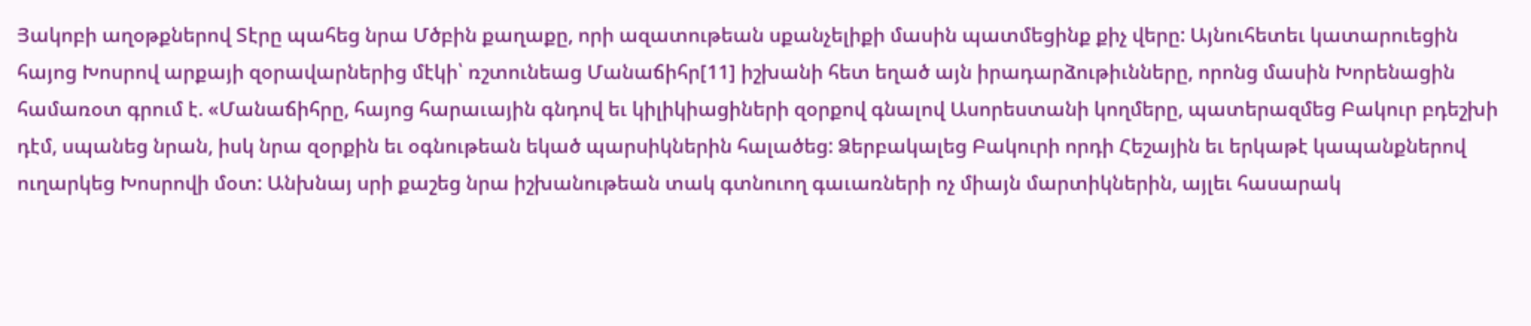Յակոբի աղօթքներով Տէրը պահեց նրա Մծբին քաղաքը, որի ազատութեան սքանչելիքի մասին պատմեցինք քիչ վերը: Այնուհետեւ կատարուեցին հայոց Խոսրով արքայի զօրավարներից մէկի՝ ռշտունեաց Մանաճիհր[11] իշխանի հետ եղած այն իրադարձութիւնները, որոնց մասին Խորենացին համառօտ գրում է. «Մանաճիհրը, հայոց հարաւային գնդով եւ կիլիկիացիների զօրքով գնալով Ասորեստանի կողմերը, պատերազմեց Բակուր բդեշխի դէմ, սպանեց նրան, իսկ նրա զօրքին եւ օգնութեան եկած պարսիկներին հալածեց: Ձերբակալեց Բակուրի որդի Հեշային եւ երկաթէ կապանքներով ուղարկեց Խոսրովի մօտ: Անխնայ սրի քաշեց նրա իշխանութեան տակ գտնուող գաւառների ոչ միայն մարտիկներին, այլեւ հասարակ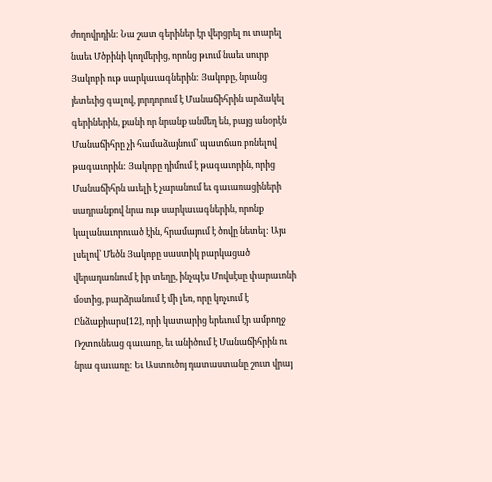ժողովրդին: Նա շատ գերիներ էր վերցրել ու տարել նաեւ Մծբինի կողմերից, որոնց թւում նաեւ սուրբ Յակոբի ութ սարկաւագներին: Յակոբը, նրանց յետեւից գալով, յորդորում է Մանաճիհրին արձակել գերիներին, քանի որ նրանք անմեղ են, բայց անօրէն Մանաճիհրը չի համաձայնում՝ պատճառ բռնելով թագաւորին: Յակոբը դիմում է թագաւորին, որից Մանաճիհրն աւելի է չարանում եւ գաւառացիների սադրանքով նրա ութ սարկաւագներին, որոնք կալանաւորուած էին, հրամայում է ծովը նետել: Այս լսելով՝ Մեծն Յակոբը սաստիկ բարկացած վերադառնում է իր տեղը, ինչպէս Մովսէսը փարաւոնի մօտից, բարձրանում է մի լեռ, որը կոչւում է Ընձաքիարս[12], որի կատարից երեւում էր ամբողջ Ռշտունեաց գաւառը, եւ անիծում է Մանաճիհրին ու նրա գաւառը: Եւ Աստուծոյ դատաստանը շուտ վրայ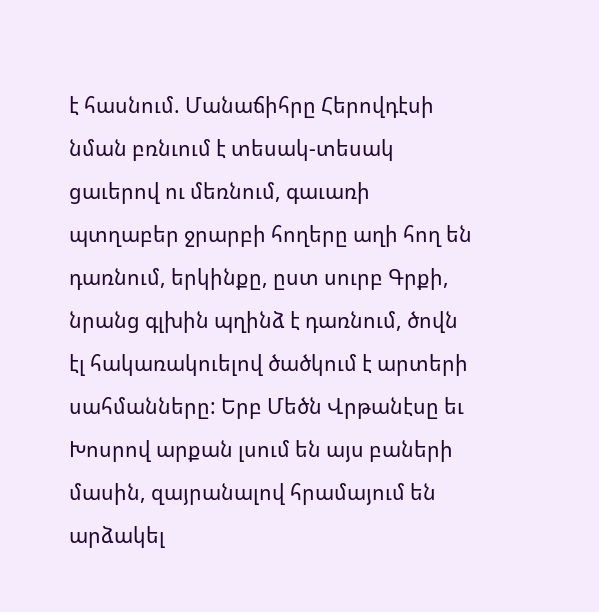է հասնում. Մանաճիհրը Հերովդէսի նման բռնւում է տեսակ-տեսակ ցաւերով ու մեռնում, գաւառի պտղաբեր ջրարբի հողերը աղի հող են դառնում, երկինքը, ըստ սուրբ Գրքի, նրանց գլխին պղինձ է դառնում, ծովն էլ հակառակուելով ծածկում է արտերի սահմանները: Երբ Մեծն Վրթանէսը եւ Խոսրով արքան լսում են այս բաների մասին, զայրանալով հրամայում են արձակել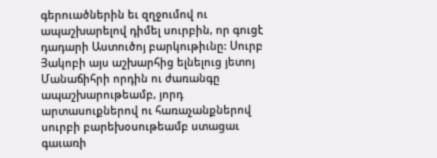գերուածներին եւ զղջումով ու ապաշխարելով դիմել սուրբին, որ գուցէ դադարի Աստուծոյ բարկութիւնը: Սուրբ Յակոբի այս աշխարհից ելնելուց յետոյ Մանաճիհրի որդին ու ժառանգը ապաշխարութեամբ, յորդ արտասուքներով ու հառաչանքներով սուրբի բարեխօսութեամբ ստացաւ գաւառի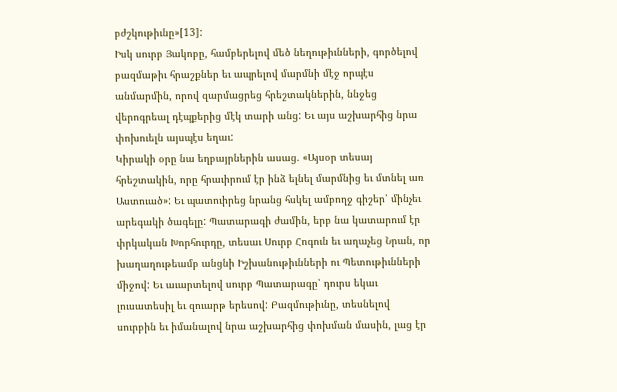բժշկութիւնը»[13]:
Իսկ սուրբ Յակոբը, համբերելով մեծ նեղութիւնների, գործելով բազմաթիւ հրաշքներ եւ ապրելով մարմնի մէջ որպէս անմարմին, որով զարմացրեց հրեշտակներին, ննջեց վերոգրեալ դէպքերից մէկ տարի անց: Եւ այս աշխարհից նրա փոխուելն այսպէս եղաւ:
Կիրակի օրը նա եղբայրներին ասաց. «Այսօր տեսայ հրեշտակին, որը հրաւիրում էր ինձ ելնել մարմնից եւ մտնել առ Աստուած»: Եւ պատուիրեց նրանց հսկել ամբողջ գիշեր՝ մինչեւ արեգակի ծագելը: Պատարագի ժամին, երբ նա կատարում էր փրկական Խորհուրդը, տեսաւ Սուրբ Հոգուն եւ աղաչեց Նրան, որ խաղաղութեամբ անցնի Իշխանութիւնների ու Պետութիւնների միջով: Եւ աւարտելով սուրբ Պատարագը՝ դուրս եկաւ լուսատեսիլ եւ զուարթ երեսով: Բազմութիւնը, տեսնելով սուրբին եւ իմանալով նրա աշխարհից փոխման մասին, լաց էր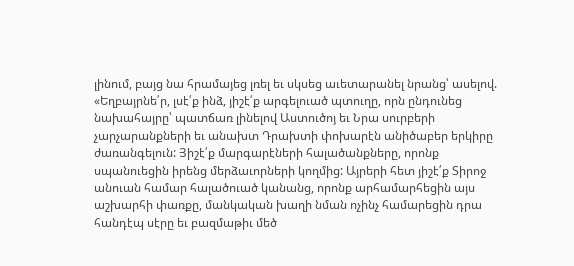լինում, բայց նա հրամայեց լռել եւ սկսեց աւետարանել նրանց՝ ասելով. «Եղբայրնե՛ր, լսէ՛ք ինձ, յիշէ՛ք արգելուած պտուղը, որն ընդունեց նախահայրը՝ պատճառ լինելով Աստուծոյ եւ Նրա սուրբերի չարչարանքների եւ անախտ Դրախտի փոխարէն անիծաբեր երկիրը ժառանգելուն: Յիշէ՛ք մարգարէների հալածանքները, որոնք սպանուեցին իրենց մերձաւորների կողմից: Այրերի հետ յիշէ՛ք Տիրոջ անուան համար հալածուած կանանց, որոնք արհամարհեցին այս աշխարհի փառքը, մանկական խաղի նման ոչինչ համարեցին դրա հանդէպ սէրը եւ բազմաթիւ մեծ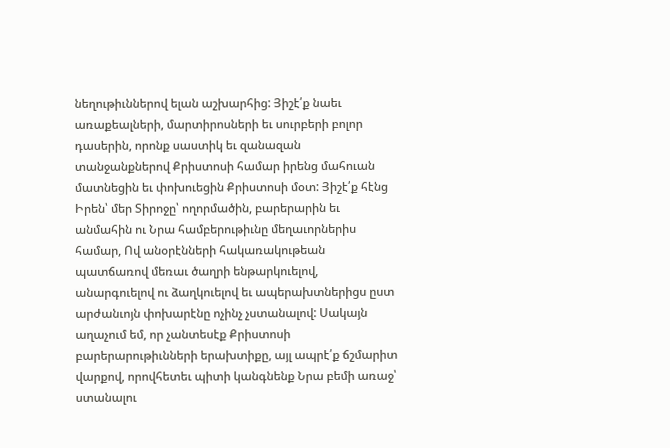նեղութիւններով ելան աշխարհից: Յիշէ՛ք նաեւ առաքեալների, մարտիրոսների եւ սուրբերի բոլոր դասերին, որոնք սաստիկ եւ զանազան տանջանքներով Քրիստոսի համար իրենց մահուան մատնեցին եւ փոխուեցին Քրիստոսի մօտ: Յիշէ՛ք հէնց Իրեն՝ մեր Տիրոջը՝ ողորմածին, բարերարին եւ անմահին ու Նրա համբերութիւնը մեղաւորներիս համար, Ով անօրէնների հակառակութեան պատճառով մեռաւ ծաղրի ենթարկուելով, անարգուելով ու ձաղկուելով եւ ապերախտներիցս ըստ արժանւոյն փոխարէնը ոչինչ չստանալով: Սակայն աղաչում եմ, որ չանտեսէք Քրիստոսի բարերարութիւնների երախտիքը, այլ ապրէ՛ք ճշմարիտ վարքով, որովհետեւ պիտի կանգնենք Նրա բեմի առաջ՝ ստանալու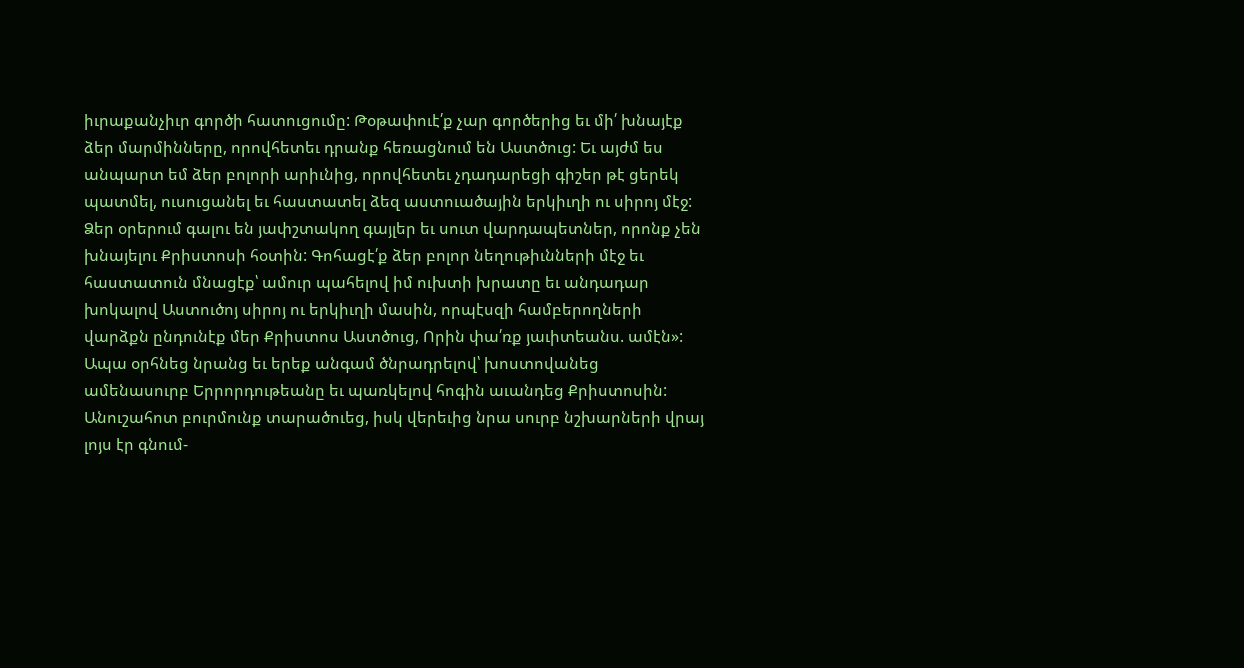իւրաքանչիւր գործի հատուցումը: Թօթափուէ՛ք չար գործերից եւ մի՛ խնայէք ձեր մարմինները, որովհետեւ դրանք հեռացնում են Աստծուց: Եւ այժմ ես անպարտ եմ ձեր բոլորի արիւնից, որովհետեւ չդադարեցի գիշեր թէ ցերեկ պատմել, ուսուցանել եւ հաստատել ձեզ աստուածային երկիւղի ու սիրոյ մէջ: Ձեր օրերում գալու են յափշտակող գայլեր եւ սուտ վարդապետներ, որոնք չեն խնայելու Քրիստոսի հօտին: Գոհացէ՛ք ձեր բոլոր նեղութիւնների մէջ եւ հաստատուն մնացէք՝ ամուր պահելով իմ ուխտի խրատը եւ անդադար խոկալով Աստուծոյ սիրոյ ու երկիւղի մասին, որպէսզի համբերողների վարձքն ընդունէք մեր Քրիստոս Աստծուց, Որին փա՛ռք յաւիտեանս. ամէն»:
Ապա օրհնեց նրանց եւ երեք անգամ ծնրադրելով՝ խոստովանեց ամենասուրբ Երրորդութեանը եւ պառկելով հոգին աւանդեց Քրիստոսին: Անուշահոտ բուրմունք տարածուեց, իսկ վերեւից նրա սուրբ նշխարների վրայ լոյս էր գնում-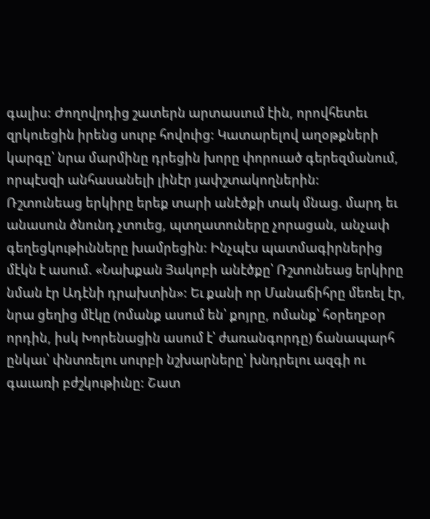գալիս: Ժողովրդից շատերն արտասւում էին, որովհետեւ զրկուեցին իրենց սուրբ հովուից: Կատարելով աղօթքների կարգը՝ նրա մարմինը դրեցին խորը փորուած գերեզմանում, որպէսզի անհասանելի լինէր յափշտակողներին:
Ռշտունեաց երկիրը երեք տարի անէծքի տակ մնաց. մարդ եւ անասուն ծնունդ չտուեց, պտղատուները չորացան, անչափ գեղեցկութիւնները խամրեցին: Ինչպէս պատմագիրներից մէկն է ասում. «Նախքան Յակոբի անէծքը՝ Ռշտունեաց երկիրը նման էր Ադէնի դրախտին»: Եւ քանի որ Մանաճիհրը մեռել էր, նրա ցեղից մէկը (ոմանք ասում են՝ քոյրը, ոմանք՝ հօրեղբօր որդին, իսկ Խորենացին ասում է՝ ժառանգորդը) ճանապարհ ընկաւ՝ փնտռելու սուրբի նշխարները՝ խնդրելու ազգի ու գաւառի բժշկութիւնը: Շատ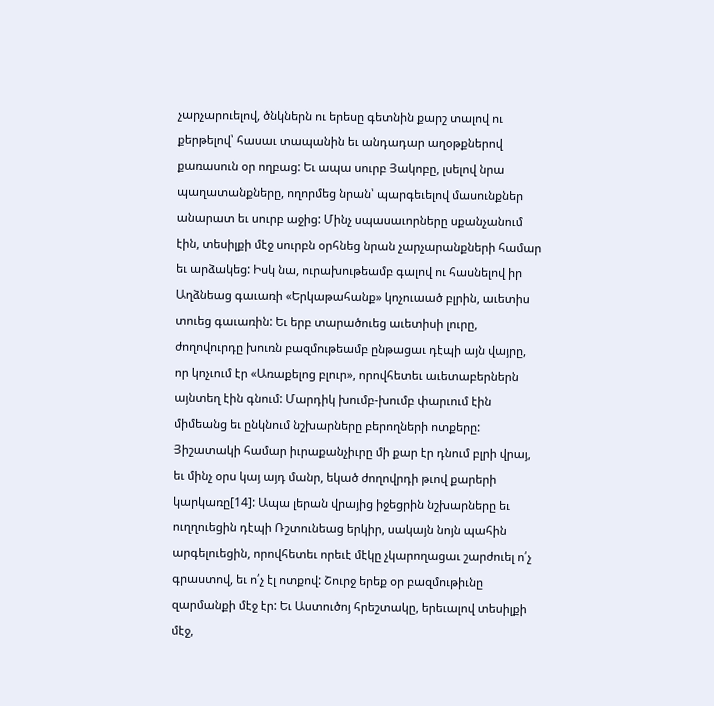չարչարուելով, ծնկներն ու երեսը գետնին քարշ տալով ու քերթելով՝ հասաւ տապանին եւ անդադար աղօթքներով քառասուն օր ողբաց: Եւ ապա սուրբ Յակոբը, լսելով նրա պաղատանքները, ողորմեց նրան՝ պարգեւելով մասունքներ անարատ եւ սուրբ աջից: Մինչ սպասաւորները սքանչանում էին, տեսիլքի մէջ սուրբն օրհնեց նրան չարչարանքների համար եւ արձակեց: Իսկ նա, ուրախութեամբ գալով ու հասնելով իր Աղձնեաց գաւառի «Երկաթահանք» կոչուաած բլրին, աւետիս տուեց գաւառին: Եւ երբ տարածուեց աւետիսի լուրը, ժողովուրդը խուռն բազմութեամբ ընթացաւ դէպի այն վայրը, որ կոչւում էր «Առաքելոց բլուր», որովհետեւ աւետաբերներն այնտեղ էին գնում: Մարդիկ խումբ-խումբ փարւում էին միմեանց եւ ընկնում նշխարները բերողների ոտքերը: Յիշատակի համար իւրաքանչիւրը մի քար էր դնում բլրի վրայ, եւ մինչ օրս կայ այդ մանր, եկած ժողովրդի թւով քարերի կարկառը[14]: Ապա լերան վրայից իջեցրին նշխարները եւ ուղղուեցին դէպի Ռշտունեաց երկիր, սակայն նոյն պահին արգելուեցին, որովհետեւ որեւէ մէկը չկարողացաւ շարժուել ո՛չ գրաստով, եւ ո՛չ էլ ոտքով: Շուրջ երեք օր բազմութիւնը զարմանքի մէջ էր: Եւ Աստուծոյ հրեշտակը, երեւալով տեսիլքի մէջ,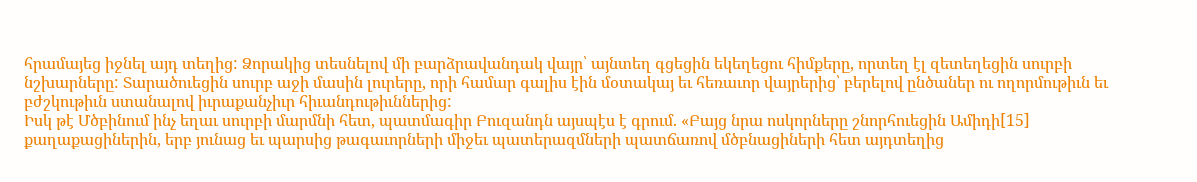հրամայեց իջնել այդ տեղից: Ձորակից տեսնելով մի բարձրավանդակ վայր՝ այնտեղ գցեցին եկեղեցու հիմքերը, որտեղ էլ զետեղեցին սուրբի նշխարները: Տարածուեցին սուրբ աջի մասին լուրերը, որի համար գալիս էին մօտակայ եւ հեռաւոր վայրերից՝ բերելով ընծաներ ու ողորմութիւն եւ բժշկութիւն ստանալով իւրաքանչիւր հիւանդութիւններից:
Իսկ թէ Մծբինում ինչ եղաւ սուրբի մարմնի հետ, պատմագիր Բուզանդն այսպէս է գրում. «Բայց նրա ոսկորները շնորհուեցին Ամիդի[15] քաղաքացիներին, երբ յունաց եւ պարսից թագաւորների միջեւ պատերազմների պատճառով մծբնացիների հետ այդտեղից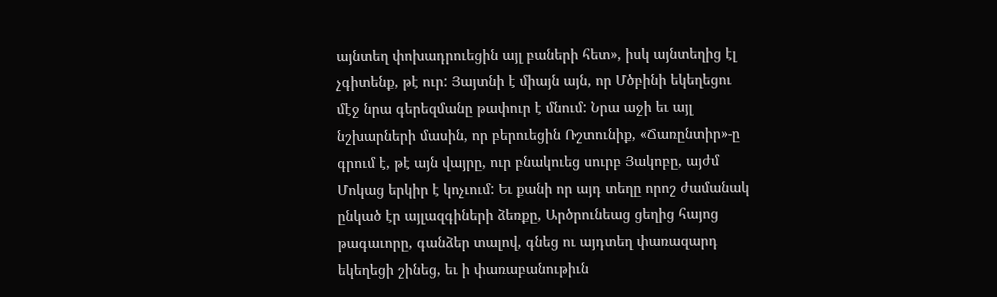այնտեղ փոխադրուեցին այլ բաների հետ», իսկ այնտեղից էլ չգիտենք, թէ ուր: Յայտնի է միայն այն, որ Մծբինի եկեղեցու մէջ նրա գերեզմանը թափուր է մնում: Նրա աջի եւ այլ նշխարների մասին, որ բերուեցին Ռշտունիք, «Ճառընտիր»-ը գրում է, թէ այն վայրը, ուր բնակուեց սուրբ Յակոբը, այժմ Մոկաց երկիր է կոչւում: Եւ քանի որ այդ տեղը որոշ ժամանակ ընկած էր այլազգիների ձեռքը, Արծրունեաց ցեղից հայոց թագաւորը, գանձեր տալով, գնեց ու այդտեղ փառազարդ եկեղեցի շինեց, եւ ի փառաբանութիւն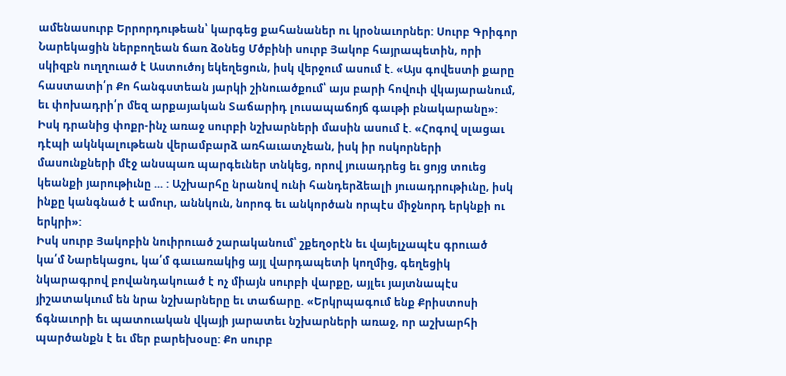ամենասուրբ Երրորդութեան՝ կարգեց քահանաներ ու կրօնաւորներ: Սուրբ Գրիգոր Նարեկացին ներբողեան ճառ ձօնեց Մծբինի սուրբ Յակոբ հայրապետին, որի սկիզբն ուղղուած է Աստուծոյ եկեղեցուն, իսկ վերջում ասում է. «Այս գովեստի քարը հաստատի՛ր Քո հանգստեան յարկի շինուածքում՝ այս բարի հովուի վկայարանում, եւ փոխադրի՛ր մեզ արքայական Տաճարիդ լուսապաճոյճ գաւթի բնակարանը»: Իսկ դրանից փոքր-ինչ առաջ սուրբի նշխարների մասին ասում է. «Հոգով սլացաւ դէպի ակնկալութեան վերամբարձ առհաւատչեան, իսկ իր ոսկորների մասունքների մէջ անսպառ պարգեւներ տնկեց, որով յուսադրեց եւ ցոյց տուեց կեանքի յարութիւնը ... : Աշխարհը նրանով ունի հանդերձեալի յուսադրութիւնը, իսկ ինքը կանգնած է ամուր, աննկուն, նորոգ եւ անկործան որպէս միջնորդ երկնքի ու երկրի»:
Իսկ սուրբ Յակոբին նուիրուած շարականում՝ շքեղօրէն եւ վայելչապէս գրուած կա՛մ Նարեկացու, կա՛մ գաւառակից այլ վարդապետի կողմից, գեղեցիկ նկարագրով բովանդակուած է ոչ միայն սուրբի վարքը, այլեւ յայտնապէս յիշատակւում են նրա նշխարները եւ տաճարը. «Երկրպագում ենք Քրիստոսի ճգնաւորի եւ պատուական վկայի յարատեւ նշխարների առաջ, որ աշխարհի պարծանքն է եւ մեր բարեխօսը: Քո սուրբ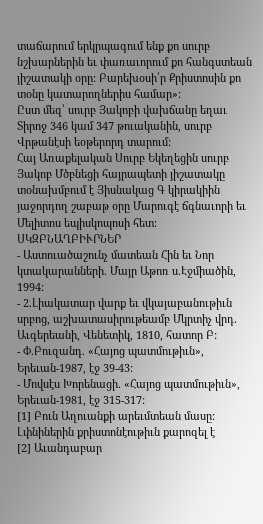տաճարում երկրպագում ենք քո սուրբ նշխարներին եւ փառաւորում քո հանգստեան յիշատակի օրը: Բարեխօսի՛ր Քրիստոսին քո տօնը կատարողներիս համար»:
Ըստ մեզ՝ սուրբ Յակոբի վախճանը եղաւ Տիրոջ 346 կամ 347 թուականին, սուրբ Վրթանէսի եօթերորդ տարում:
Հայ Առաքելական Սուրբ Եկեղեցին սուրբ Յակոբ Մծբնեցի հայրապետի յիշատակը տօնախմբում է Յիսնակաց Գ կիրակիին յաջորդող շաբաթ օրը Մարուգէ ճգնաւորի եւ Մելիտոս եպիսկոպոսի հետ:
ՍԿԶԲՆԱՂԲԻՒՐՆԵՐ
- Աստուածաշունչ մատեան Հին եւ Նոր կտակարանների. Մայր Աթոռ ս.Էջմիածին, 1994:
- 2.Լիակատար վարք եւ վկայաբանութիւն սրբոց, աշխատասիրութեամբ Մկրտիչ վրդ. Աւգերեանի, Վենետիկ, 1810, հատոր Բ:
- Փ.Բուզանդ. «Հայոց պատմութիւն», Երեւան-1987, էջ 39-43:
- Մովսէս Խորենացի. «Հայոց պատմութիւն», Երեւան-1981, էջ 315-317:
[1] Բուն Աղուանքի արեւմտեան մասը: Լփնիներին քրիստոնէութիւն քարոզել է
[2] Աւանդաբար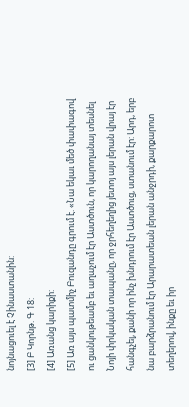նոյնացուել է Չինաստանին:
[3] Բ Կորնթ. Գ 18:
[4] Առանց կարիքի:
[5] Առ այս պատմիչ Բուզանդը գրում է. «Նա եկաւ մեծ փափագով ու ցանկութեամբ եւ աղաչում էր Աստծուն, որ կարողանայ տեսնել Նոյի փրկական տապանը, որ ջրհեղեղից յետոյ այս լերան վրայ էր հանգչել, քանի որ ինչ խնդրում էր Աստծուց, ստանում էր: Արդ, երբ նա բարձրանում էր Արարատեան լերան անջրդի, քարքարոտ տեղերով, ինքը եւ իր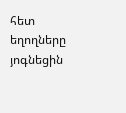հետ եղողները յոգնեցին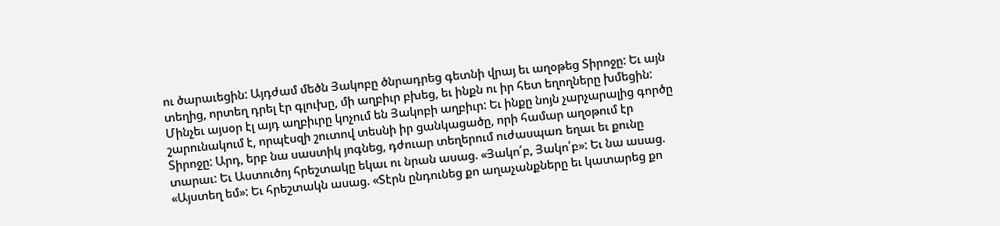ու ծարաւեցին: Այդժամ մեծն Յակոբը ծնրադրեց գետնի վրայ եւ աղօթեց Տիրոջը: Եւ այն տեղից, որտեղ դրել էր գլուխը, մի աղբիւր բխեց, եւ ինքն ու իր հետ եղողները խմեցին: Մինչեւ այսօր էլ այդ աղբիւրը կոչում են Յակոբի աղբիւր: Եւ ինքը նոյն չարչարալից գործը շարունակում է, որպէսզի շուտով տեսնի իր ցանկացածը, որի համար աղօթում էր Տիրոջը: Արդ, երբ նա սաստիկ յոգնեց, դժուար տեղերում ուժասպառ եղաւ եւ քունը տարաւ: Եւ Աստուծոյ հրեշտակը եկաւ ու նրան ասաց. «Յակո՛բ, Յակո՛բ»: Եւ նա ասաց. «Այստեղ եմ»: Եւ հրեշտակն ասաց. «Տէրն ընդունեց քո աղաչանքները եւ կատարեց քո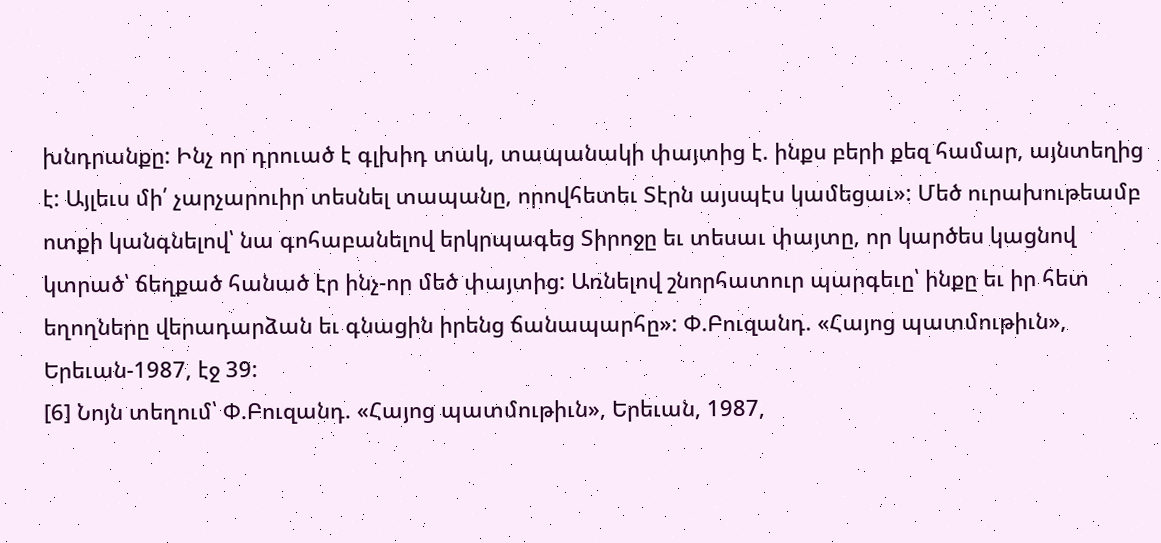խնդրանքը: Ինչ որ դրուած է գլխիդ տակ, տապանակի փայտից է. ինքս բերի քեզ համար, այնտեղից է: Այլեւս մի՛ չարչարուիր տեսնել տապանը, որովհետեւ Տէրն այսպէս կամեցաւ»: Մեծ ուրախութեամբ ոտքի կանգնելով՝ նա գոհաբանելով երկրպագեց Տիրոջը եւ տեսաւ փայտը, որ կարծես կացնով կտրած՝ ճեղքած հանած էր ինչ-որ մեծ փայտից: Առնելով շնորհատուր պարգեւը՝ ինքը եւ իր հետ եղողները վերադարձան եւ գնացին իրենց ճանապարհը»: Փ.Բուզանդ. «Հայոց պատմութիւն», Երեւան-1987, էջ 39:
[6] Նոյն տեղում՝ Փ.Բուզանդ. «Հայոց պատմութիւն», Երեւան, 1987,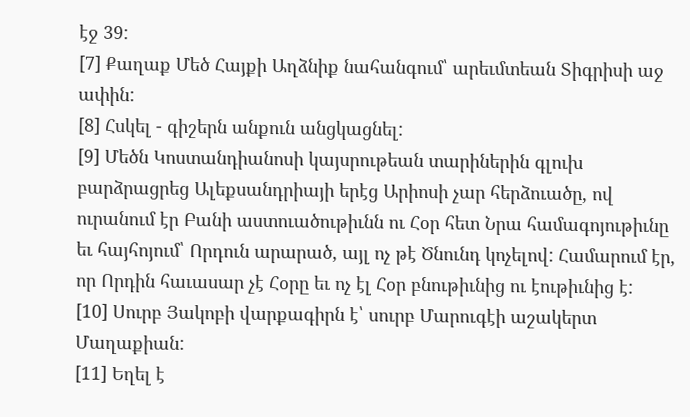էջ 39:
[7] Քաղաք Մեծ Հայքի Աղձնիք նահանգում՝ արեւմտեան Տիգրիսի աջ ափին:
[8] Հսկել - գիշերն անքուն անցկացնել:
[9] Մեծն Կոստանդիանոսի կայսրութեան տարիներին գլուխ բարձրացրեց Ալեքսանդրիայի երէց Արիոսի չար հերձուածը, ով ուրանում էր Բանի աստուածութիւնն ու Հօր հետ Նրա համագոյութիւնը եւ հայհոյում՝ Որդուն արարած, այլ ոչ թէ Ծնունդ կոչելով: Համարում էր, որ Որդին հաւասար չէ Հօրը եւ ոչ էլ Հօր բնութիւնից ու էութիւնից է:
[10] Սուրբ Յակոբի վարքագիրն է՝ սուրբ Մարուգէի աշակերտ Մաղաքիան:
[11] Եղել է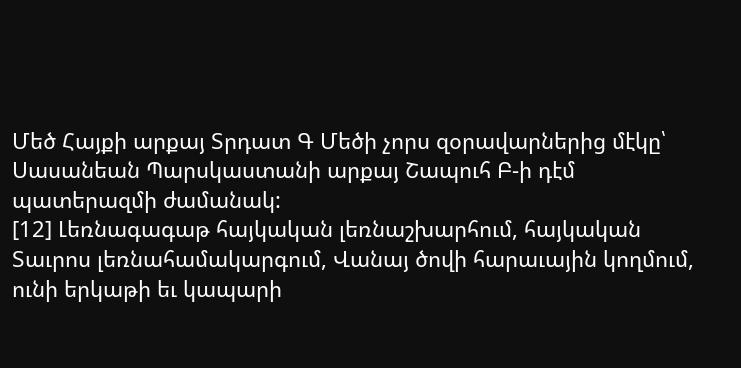Մեծ Հայքի արքայ Տրդատ Գ Մեծի չորս զօրավարներից մէկը՝ Սասանեան Պարսկաստանի արքայ Շապուհ Բ-ի դէմ պատերազմի ժամանակ:
[12] Լեռնագագաթ հայկական լեռնաշխարհում, հայկական Տաւրոս լեռնահամակարգում, Վանայ ծովի հարաւային կողմում, ունի երկաթի եւ կապարի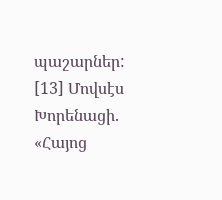պաշարներ:
[13] Մովսէս Խորենացի. «Հայոց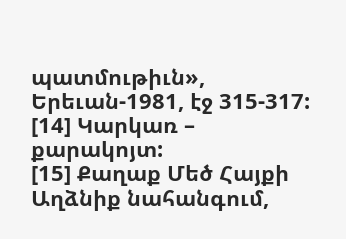պատմութիւն», Երեւան-1981, էջ 315-317:
[14] Կարկառ – քարակոյտ:
[15] Քաղաք Մեծ Հայքի Աղձնիք նահանգում,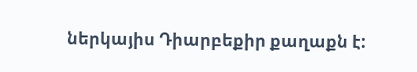ներկայիս Դիարբեքիր քաղաքն է: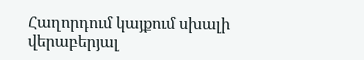Հաղորդում կայքում սխալի վերաբերյալ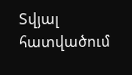Տվյալ հատվածում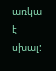առկա է սխալ: